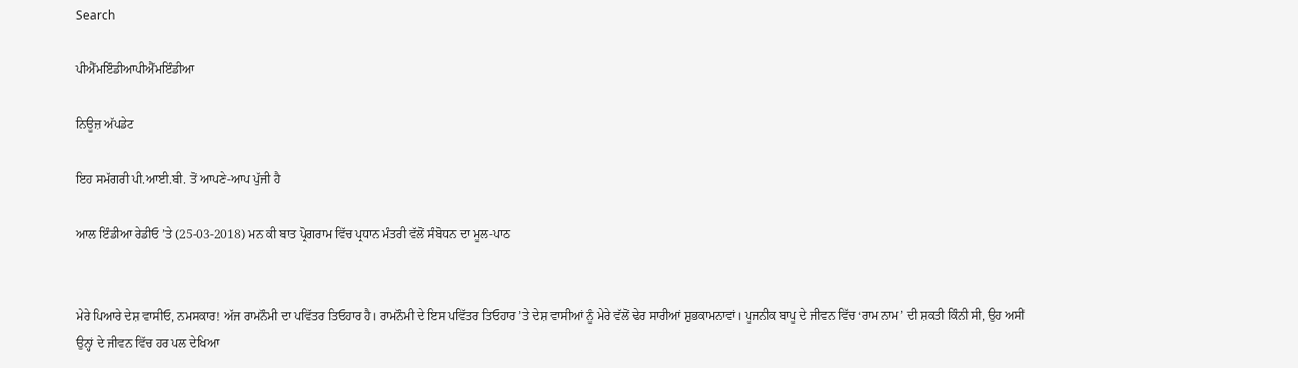Search

ਪੀਐੱਮਇੰਡੀਆਪੀਐੱਮਇੰਡੀਆ

ਨਿਊਜ਼ ਅੱਪਡੇਟ

ਇਹ ਸਮੱਗਰੀ ਪੀ.ਆਈ.ਬੀ. ਤੋਂ ਆਪਣੇ-ਆਪ ਪੁੱਜੀ ਹੈ

ਆਲ ਇੰਡੀਆ ਰੇਡੀਓ ’ਤੇ (25-03-2018) ਮਨ ਕੀ ਬਾਤ ਪ੍ਰੋਗਰਾਮ ਵਿੱਚ ਪ੍ਰਧਾਨ ਮੰਤਰੀ ਵੱਲੋਂ ਸੰਬੋਧਨ ਦਾ ਮੂਲ-ਪਾਠ


ਮੇਰੇ ਪਿਆਰੇ ਦੇਸ਼ ਵਾਸੀਓ, ਨਮਸਕਾਰ! ਅੱਜ ਰਾਮਨੌਮੀ ਦਾ ਪਵਿੱਤਰ ਤਿਓਹਾਰ ਹੈ। ਰਾਮਨੌਮੀ ਦੇ ਇਸ ਪਵਿੱਤਰ ਤਿਓਹਾਰ ’ਤੇ ਦੇਸ਼ ਵਾਸੀਆਂ ਨੂੰ ਮੇਰੇ ਵੱਲੋਂ ਢੇਰ ਸਾਰੀਆਂ ਸ਼ੁਭਕਾਮਨਾਵਾਂ। ਪੂਜਨੀਕ ਬਾਪੂ ਦੇ ਜੀਵਨ ਵਿੱਚ ‘ਰਾਮ ਨਾਮ’ ਦੀ ਸ਼ਕਤੀ ਕਿੰਨੀ ਸੀ, ਉਹ ਅਸੀਂ ਉਨ੍ਹਾਂ ਦੇ ਜੀਵਨ ਵਿੱਚ ਹਰ ਪਲ ਦੇਖਿਆ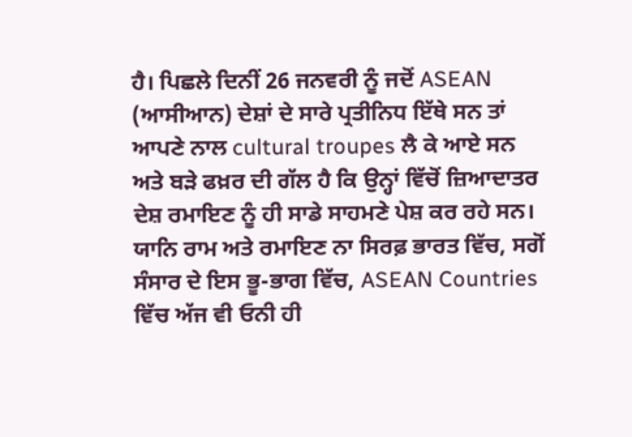ਹੈ। ਪਿਛਲੇ ਦਿਨੀਂ 26 ਜਨਵਰੀ ਨੂੰ ਜਦੋਂ ASEAN (ਆਸੀਆਨ) ਦੇਸ਼ਾਂ ਦੇ ਸਾਰੇ ਪ੍ਰਤੀਨਿਧ ਇੱਥੇ ਸਨ ਤਾਂ ਆਪਣੇ ਨਾਲ cultural troupes ਲੈ ਕੇ ਆਏ ਸਨ ਅਤੇ ਬੜੇ ਫਖ਼ਰ ਦੀ ਗੱਲ ਹੈ ਕਿ ਉਨ੍ਹਾਂ ਵਿੱਚੋਂ ਜ਼ਿਆਦਾਤਰ ਦੇਸ਼ ਰਮਾਇਣ ਨੂੰ ਹੀ ਸਾਡੇ ਸਾਹਮਣੇ ਪੇਸ਼ ਕਰ ਰਹੇ ਸਨ। ਯਾਨਿ ਰਾਮ ਅਤੇ ਰਮਾਇਣ ਨਾ ਸਿਰਫ਼ ਭਾਰਤ ਵਿੱਚ, ਸਗੋਂ ਸੰਸਾਰ ਦੇ ਇਸ ਭੂ-ਭਾਗ ਵਿੱਚ, ASEAN Countries ਵਿੱਚ ਅੱਜ ਵੀ ਓਨੀ ਹੀ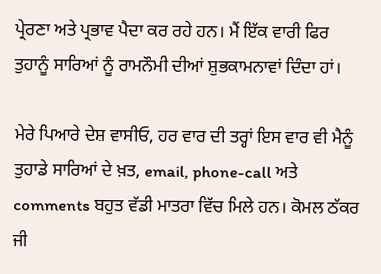ਪ੍ਰੇਰਣਾ ਅਤੇ ਪ੍ਰਭਾਵ ਪੈਦਾ ਕਰ ਰਹੇ ਹਨ। ਮੈਂ ਇੱਕ ਵਾਰੀ ਫਿਰ ਤੁਹਾਨੂੰ ਸਾਰਿਆਂ ਨੂੰ ਰਾਮਨੌਮੀ ਦੀਆਂ ਸ਼ੁਭਕਾਮਨਾਵਾਂ ਦਿੰਦਾ ਹਾਂ।

ਮੇਰੇ ਪਿਆਰੇ ਦੇਸ਼ ਵਾਸੀਓ, ਹਰ ਵਾਰ ਦੀ ਤਰ੍ਹਾਂ ਇਸ ਵਾਰ ਵੀ ਮੈਨੂੰ ਤੁਹਾਡੇ ਸਾਰਿਆਂ ਦੇ ਖ਼ਤ, email, phone-call ਅਤੇ comments ਬਹੁਤ ਵੱਡੀ ਮਾਤਰਾ ਵਿੱਚ ਮਿਲੇ ਹਨ। ਕੋਮਲ ਠੱਕਰ ਜੀ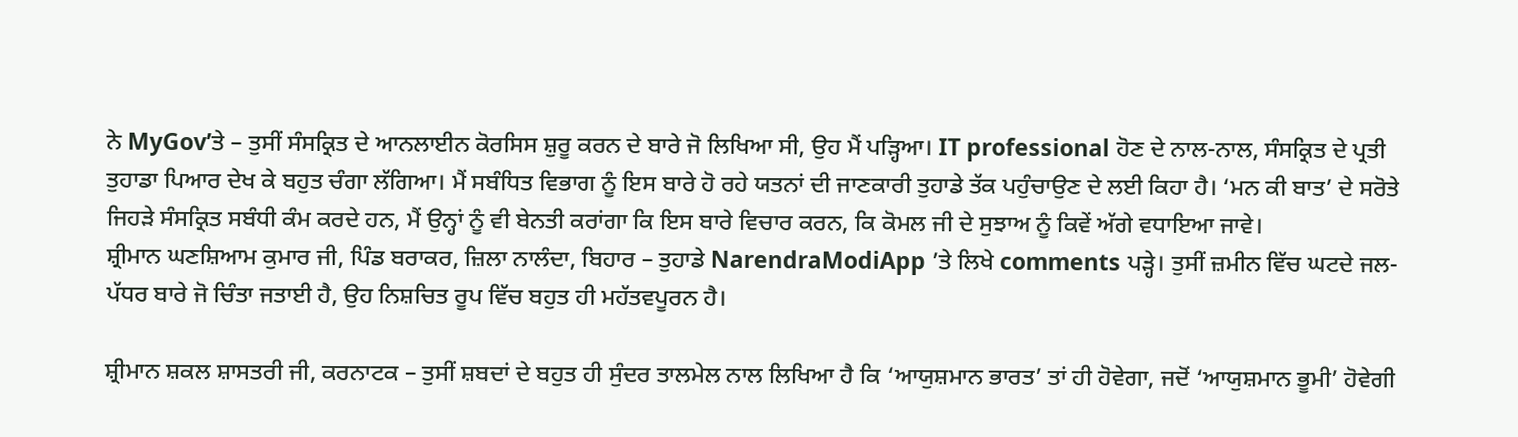ਨੇ MyGov’ਤੇ – ਤੁਸੀਂ ਸੰਸਕ੍ਰਿਤ ਦੇ ਆਨਲਾਈਨ ਕੋਰਸਿਸ ਸ਼ੁਰੂ ਕਰਨ ਦੇ ਬਾਰੇ ਜੋ ਲਿਖਿਆ ਸੀ, ਉਹ ਮੈਂ ਪੜ੍ਹਿਆ। IT professional ਹੋਣ ਦੇ ਨਾਲ-ਨਾਲ, ਸੰਸਕ੍ਰਿਤ ਦੇ ਪ੍ਰਤੀ ਤੁਹਾਡਾ ਪਿਆਰ ਦੇਖ ਕੇ ਬਹੁਤ ਚੰਗਾ ਲੱਗਿਆ। ਮੈਂ ਸਬੰਧਿਤ ਵਿਭਾਗ ਨੂੰ ਇਸ ਬਾਰੇ ਹੋ ਰਹੇ ਯਤਨਾਂ ਦੀ ਜਾਣਕਾਰੀ ਤੁਹਾਡੇ ਤੱਕ ਪਹੁੰਚਾਉਣ ਦੇ ਲਈ ਕਿਹਾ ਹੈ। ‘ਮਨ ਕੀ ਬਾਤ’ ਦੇ ਸਰੋਤੇ ਜਿਹੜੇ ਸੰਸਕ੍ਰਿਤ ਸਬੰਧੀ ਕੰਮ ਕਰਦੇ ਹਨ, ਮੈਂ ਉਨ੍ਹਾਂ ਨੂੰ ਵੀ ਬੇਨਤੀ ਕਰਾਂਗਾ ਕਿ ਇਸ ਬਾਰੇ ਵਿਚਾਰ ਕਰਨ, ਕਿ ਕੋਮਲ ਜੀ ਦੇ ਸੁਝਾਅ ਨੂੰ ਕਿਵੇਂ ਅੱਗੇ ਵਧਾਇਆ ਜਾਵੇ।
ਸ਼੍ਰੀਮਾਨ ਘਣਸ਼ਿਆਮ ਕੁਮਾਰ ਜੀ, ਪਿੰਡ ਬਰਾਕਰ, ਜ਼ਿਲਾ ਨਾਲੰਦਾ, ਬਿਹਾਰ – ਤੁਹਾਡੇ NarendraModiApp ’ਤੇ ਲਿਖੇ comments ਪੜ੍ਹੇ। ਤੁਸੀਂ ਜ਼ਮੀਨ ਵਿੱਚ ਘਟਦੇ ਜਲ-ਪੱਧਰ ਬਾਰੇ ਜੋ ਚਿੰਤਾ ਜਤਾਈ ਹੈ, ਉਹ ਨਿਸ਼ਚਿਤ ਰੂਪ ਵਿੱਚ ਬਹੁਤ ਹੀ ਮਹੱਤਵਪੂਰਨ ਹੈ।

ਸ਼੍ਰੀਮਾਨ ਸ਼ਕਲ ਸ਼ਾਸਤਰੀ ਜੀ, ਕਰਨਾਟਕ – ਤੁਸੀਂ ਸ਼ਬਦਾਂ ਦੇ ਬਹੁਤ ਹੀ ਸੁੰਦਰ ਤਾਲਮੇਲ ਨਾਲ ਲਿਖਿਆ ਹੈ ਕਿ ‘ਆਯੁਸ਼ਮਾਨ ਭਾਰਤ’ ਤਾਂ ਹੀ ਹੋਵੇਗਾ, ਜਦੋਂ ‘ਆਯੁਸ਼ਮਾਨ ਭੂਮੀ’ ਹੋਵੇਗੀ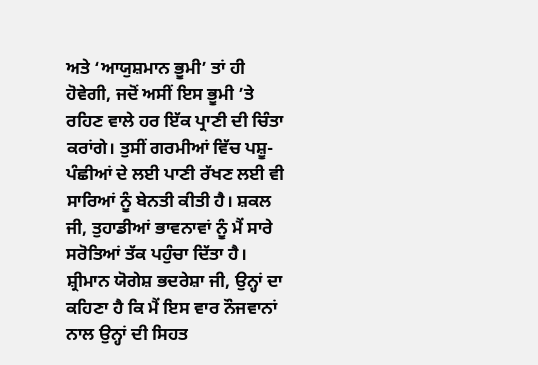ਅਤੇ ‘ਆਯੁਸ਼ਮਾਨ ਭੂਮੀ’ ਤਾਂ ਹੀ ਹੋਵੇਗੀ, ਜਦੋਂ ਅਸੀਂ ਇਸ ਭੂਮੀ ’ਤੇ ਰਹਿਣ ਵਾਲੇ ਹਰ ਇੱਕ ਪ੍ਰਾਣੀ ਦੀ ਚਿੰਤਾ ਕਰਾਂਗੇ। ਤੁਸੀਂ ਗਰਮੀਆਂ ਵਿੱਚ ਪਸ਼ੂ-ਪੰਛੀਆਂ ਦੇ ਲਈ ਪਾਣੀ ਰੱਖਣ ਲਈ ਵੀ ਸਾਰਿਆਂ ਨੂੰ ਬੇਨਤੀ ਕੀਤੀ ਹੈ। ਸ਼ਕਲ ਜੀ, ਤੁਹਾਡੀਆਂ ਭਾਵਨਾਵਾਂ ਨੂੰ ਮੈਂ ਸਾਰੇ ਸਰੋਤਿਆਂ ਤੱਕ ਪਹੁੰਚਾ ਦਿੱਤਾ ਹੈ।
ਸ਼੍ਰੀਮਾਨ ਯੋਗੇਸ਼ ਭਦਰੇਸ਼ਾ ਜੀ, ਉਨ੍ਹਾਂ ਦਾ ਕਹਿਣਾ ਹੈ ਕਿ ਮੈਂ ਇਸ ਵਾਰ ਨੌਜਵਾਨਾਂ ਨਾਲ ਉਨ੍ਹਾਂ ਦੀ ਸਿਹਤ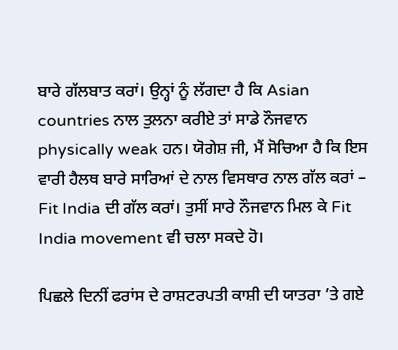ਬਾਰੇ ਗੱਲਬਾਤ ਕਰਾਂ। ਉਨ੍ਹਾਂ ਨੂੰ ਲੱਗਦਾ ਹੈ ਕਿ Asian countries ਨਾਲ ਤੁਲਨਾ ਕਰੀਏ ਤਾਂ ਸਾਡੇ ਨੌਜਵਾਨ physically weak ਹਨ। ਯੋਗੇਸ਼ ਜੀ, ਮੈਂ ਸੋਚਿਆ ਹੈ ਕਿ ਇਸ ਵਾਰੀ ਹੈਲਥ ਬਾਰੇ ਸਾਰਿਆਂ ਦੇ ਨਾਲ ਵਿਸਥਾਰ ਨਾਲ ਗੱਲ ਕਰਾਂ – Fit India ਦੀ ਗੱਲ ਕਰਾਂ। ਤੁਸੀਂ ਸਾਰੇ ਨੌਜਵਾਨ ਮਿਲ ਕੇ Fit India movement ਵੀ ਚਲਾ ਸਕਦੇ ਹੋ।

ਪਿਛਲੇ ਦਿਨੀਂ ਫਰਾਂਸ ਦੇ ਰਾਸ਼ਟਰਪਤੀ ਕਾਸ਼ੀ ਦੀ ਯਾਤਰਾ ’ਤੇ ਗਏ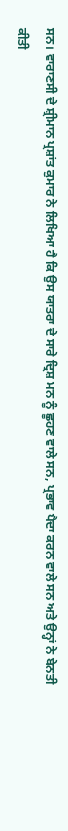ਸਨ। ਵਾਰਾਣਸੀ ਦੇ ਸ਼੍ਰੀਮਾਨ ਪ੍ਰਸ਼ਾਂਤ ਕੁਮਾਰ ਨੇ ਲਿਖਿਆ ਹੈ ਕਿ ਉਸ ਯਾਤਰਾ ਦੇ ਸਾਰੇ ਦ੍ਰਿਸ਼ ਮਨ ਨੂੰ ਛੂਹਣ ਵਾਲੇ ਸਨ, ਪ੍ਰਭਾਵ ਪੈਦਾ ਕਰਨ ਵਾਲੇ ਸਨ ਅਤੇ ਉਨ੍ਹਾਂ ਨੇ ਬੇਨਤੀ ਕੀਤੀ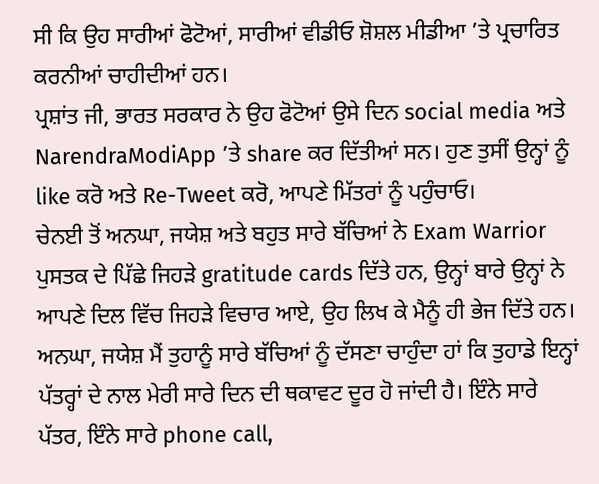ਸੀ ਕਿ ਉਹ ਸਾਰੀਆਂ ਫੋਟੋਆਂ, ਸਾਰੀਆਂ ਵੀਡੀਓ ਸ਼ੋਸ਼ਲ ਮੀਡੀਆ ’ਤੇ ਪ੍ਰਚਾਰਿਤ ਕਰਨੀਆਂ ਚਾਹੀਦੀਆਂ ਹਨ।
ਪ੍ਰਸ਼ਾਂਤ ਜੀ, ਭਾਰਤ ਸਰਕਾਰ ਨੇ ਉਹ ਫੋਟੋਆਂ ਉਸੇ ਦਿਨ social media ਅਤੇ NarendraModiApp ’ਤੇ share ਕਰ ਦਿੱਤੀਆਂ ਸਨ। ਹੁਣ ਤੁਸੀਂ ਉਨ੍ਹਾਂ ਨੂੰ like ਕਰੋ ਅਤੇ Re-Tweet ਕਰੋ, ਆਪਣੇ ਮਿੱਤਰਾਂ ਨੂੰ ਪਹੁੰਚਾਓ।
ਚੇਨਈ ਤੋਂ ਅਨਘਾ, ਜਯੇਸ਼ ਅਤੇ ਬਹੁਤ ਸਾਰੇ ਬੱਚਿਆਂ ਨੇ Exam Warrior ਪੁਸਤਕ ਦੇ ਪਿੱਛੇ ਜਿਹੜੇ gratitude cards ਦਿੱਤੇ ਹਨ, ਉਨ੍ਹਾਂ ਬਾਰੇ ਉਨ੍ਹਾਂ ਨੇ ਆਪਣੇ ਦਿਲ ਵਿੱਚ ਜਿਹੜੇ ਵਿਚਾਰ ਆਏ, ਉਹ ਲਿਖ ਕੇ ਮੈਨੂੰ ਹੀ ਭੇਜ ਦਿੱਤੇ ਹਨ। ਅਨਘਾ, ਜਯੇਸ਼ ਮੈਂ ਤੁਹਾਨੂੰ ਸਾਰੇ ਬੱਚਿਆਂ ਨੂੰ ਦੱਸਣਾ ਚਾਹੁੰਦਾ ਹਾਂ ਕਿ ਤੁਹਾਡੇ ਇਨ੍ਹਾਂ ਪੱਤਰ੍ਹਾਂ ਦੇ ਨਾਲ ਮੇਰੀ ਸਾਰੇ ਦਿਨ ਦੀ ਥਕਾਵਟ ਦੂਰ ਹੋ ਜਾਂਦੀ ਹੈ। ਇੰਨੇ ਸਾਰੇ ਪੱਤਰ, ਇੰਨੇ ਸਾਰੇ phone call,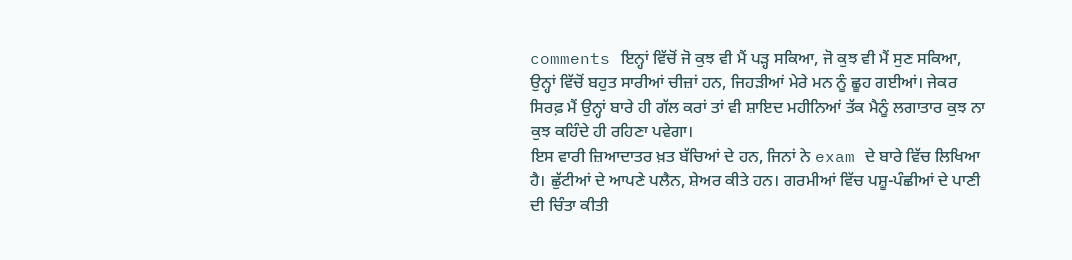comments ਇਨ੍ਹਾਂ ਵਿੱਚੋਂ ਜੋ ਕੁਝ ਵੀ ਮੈਂ ਪੜ੍ਹ ਸਕਿਆ, ਜੋ ਕੁਝ ਵੀ ਮੈਂ ਸੁਣ ਸਕਿਆ, ਉਨ੍ਹਾਂ ਵਿੱਚੋਂ ਬਹੁਤ ਸਾਰੀਆਂ ਚੀਜ਼ਾਂ ਹਨ, ਜਿਹੜੀਆਂ ਮੇਰੇ ਮਨ ਨੂੰ ਛੂਹ ਗਈਆਂ। ਜੇਕਰ ਸਿਰਫ਼ ਮੈਂ ਉਨ੍ਹਾਂ ਬਾਰੇ ਹੀ ਗੱਲ ਕਰਾਂ ਤਾਂ ਵੀ ਸ਼ਾਇਦ ਮਹੀਨਿਆਂ ਤੱਕ ਮੈਨੂੰ ਲਗਾਤਾਰ ਕੁਝ ਨਾ ਕੁਝ ਕਹਿੰਦੇ ਹੀ ਰਹਿਣਾ ਪਵੇਗਾ।
ਇਸ ਵਾਰੀ ਜ਼ਿਆਦਾਤਰ ਖ਼ਤ ਬੱਚਿਆਂ ਦੇ ਹਨ, ਜਿਨਾਂ ਨੇ exam ਦੇ ਬਾਰੇ ਵਿੱਚ ਲਿਖਿਆ ਹੈ। ਛੁੱਟੀਆਂ ਦੇ ਆਪਣੇ ਪਲੈਨ, ਸ਼ੇਅਰ ਕੀਤੇ ਹਨ। ਗਰਮੀਆਂ ਵਿੱਚ ਪਸ਼ੂ-ਪੰਛੀਆਂ ਦੇ ਪਾਣੀ ਦੀ ਚਿੰਤਾ ਕੀਤੀ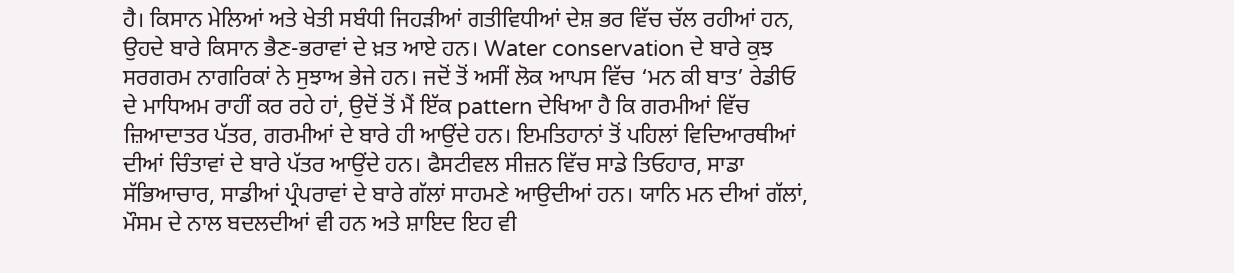ਹੈ। ਕਿਸਾਨ ਮੇਲਿਆਂ ਅਤੇ ਖੇਤੀ ਸਬੰਧੀ ਜਿਹੜੀਆਂ ਗਤੀਵਿਧੀਆਂ ਦੇਸ਼ ਭਰ ਵਿੱਚ ਚੱਲ ਰਹੀਆਂ ਹਨ, ਉਹਦੇ ਬਾਰੇ ਕਿਸਾਨ ਭੈਣ-ਭਰਾਵਾਂ ਦੇ ਖ਼ਤ ਆਏ ਹਨ। Water conservation ਦੇ ਬਾਰੇ ਕੁਝ ਸਰਗਰਮ ਨਾਗਰਿਕਾਂ ਨੇ ਸੁਝਾਅ ਭੇਜੇ ਹਨ। ਜਦੋਂ ਤੋਂ ਅਸੀਂ ਲੋਕ ਆਪਸ ਵਿੱਚ ‘ਮਨ ਕੀ ਬਾਤ’ ਰੇਡੀਓ ਦੇ ਮਾਧਿਅਮ ਰਾਹੀਂ ਕਰ ਰਹੇ ਹਾਂ, ਉਦੋਂ ਤੋਂ ਮੈਂ ਇੱਕ pattern ਦੇਖਿਆ ਹੈ ਕਿ ਗਰਮੀਆਂ ਵਿੱਚ ਜ਼ਿਆਦਾਤਰ ਪੱਤਰ, ਗਰਮੀਆਂ ਦੇ ਬਾਰੇ ਹੀ ਆਉਂਦੇ ਹਨ। ਇਮਤਿਹਾਨਾਂ ਤੋਂ ਪਹਿਲਾਂ ਵਿਦਿਆਰਥੀਆਂ ਦੀਆਂ ਚਿੰਤਾਵਾਂ ਦੇ ਬਾਰੇ ਪੱਤਰ ਆਉਂਦੇ ਹਨ। ਫੈਸਟੀਵਲ ਸੀਜ਼ਨ ਵਿੱਚ ਸਾਡੇ ਤਿਓਹਾਰ, ਸਾਡਾ ਸੱਭਿਆਚਾਰ, ਸਾਡੀਆਂ ਪ੍ਰੰਪਰਾਵਾਂ ਦੇ ਬਾਰੇ ਗੱਲਾਂ ਸਾਹਮਣੇ ਆਉਦੀਆਂ ਹਨ। ਯਾਨਿ ਮਨ ਦੀਆਂ ਗੱਲਾਂ, ਮੌਸਮ ਦੇ ਨਾਲ ਬਦਲਦੀਆਂ ਵੀ ਹਨ ਅਤੇ ਸ਼ਾਇਦ ਇਹ ਵੀ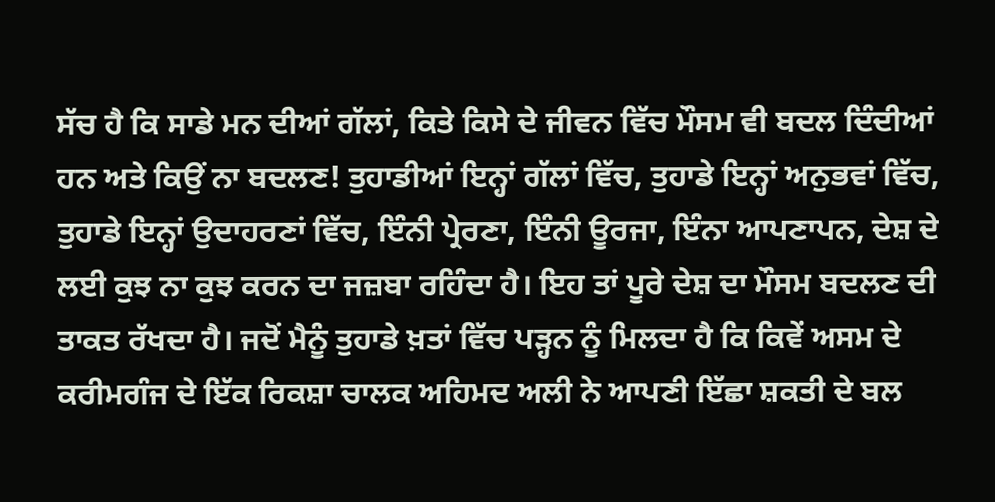ਸੱਚ ਹੈ ਕਿ ਸਾਡੇ ਮਨ ਦੀਆਂ ਗੱਲਾਂ, ਕਿਤੇ ਕਿਸੇ ਦੇ ਜੀਵਨ ਵਿੱਚ ਮੌਸਮ ਵੀ ਬਦਲ ਦਿੰਦੀਆਂ ਹਨ ਅਤੇ ਕਿਉਂ ਨਾ ਬਦਲਣ! ਤੁਹਾਡੀਆਂ ਇਨ੍ਹਾਂ ਗੱਲਾਂ ਵਿੱਚ, ਤੁਹਾਡੇ ਇਨ੍ਹਾਂ ਅਨੁਭਵਾਂ ਵਿੱਚ, ਤੁਹਾਡੇ ਇਨ੍ਹਾਂ ਉਦਾਹਰਣਾਂ ਵਿੱਚ, ਇੰਨੀ ਪ੍ਰੇਰਣਾ, ਇੰਨੀ ਊਰਜਾ, ਇੰਨਾ ਆਪਣਾਪਨ, ਦੇਸ਼ ਦੇ ਲਈ ਕੁਝ ਨਾ ਕੁਝ ਕਰਨ ਦਾ ਜਜ਼ਬਾ ਰਹਿੰਦਾ ਹੈ। ਇਹ ਤਾਂ ਪੂਰੇ ਦੇਸ਼ ਦਾ ਮੌਸਮ ਬਦਲਣ ਦੀ ਤਾਕਤ ਰੱਖਦਾ ਹੈ। ਜਦੋਂ ਮੈਨੂੰ ਤੁਹਾਡੇ ਖ਼ਤਾਂ ਵਿੱਚ ਪੜ੍ਹਨ ਨੂੰ ਮਿਲਦਾ ਹੈ ਕਿ ਕਿਵੇਂ ਅਸਮ ਦੇ ਕਰੀਮਗੰਜ ਦੇ ਇੱਕ ਰਿਕਸ਼ਾ ਚਾਲਕ ਅਹਿਮਦ ਅਲੀ ਨੇ ਆਪਣੀ ਇੱਛਾ ਸ਼ਕਤੀ ਦੇ ਬਲ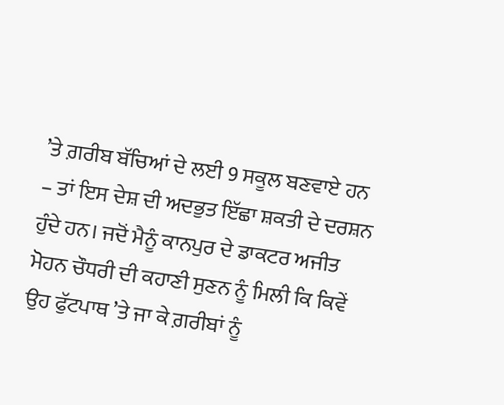’ਤੇ ਗ਼ਰੀਬ ਬੱਚਿਆਂ ਦੇ ਲਈ 9 ਸਕੂਲ ਬਣਵਾਏ ਹਨ – ਤਾਂ ਇਸ ਦੇਸ਼ ਦੀ ਅਦਭੁਤ ਇੱਛਾ ਸ਼ਕਤੀ ਦੇ ਦਰਸ਼ਨ ਹੁੰਦੇ ਹਨ। ਜਦੋਂ ਮੈਨੂੰ ਕਾਨਪੁਰ ਦੇ ਡਾਕਟਰ ਅਜੀਤ ਮੋਹਨ ਚੌਧਰੀ ਦੀ ਕਹਾਣੀ ਸੁਣਨ ਨੂੰ ਮਿਲੀ ਕਿ ਕਿਵੇਂ ਉਹ ਫੁੱਟਪਾਥ ’ਤੇ ਜਾ ਕੇ ਗ਼ਰੀਬਾਂ ਨੂੰ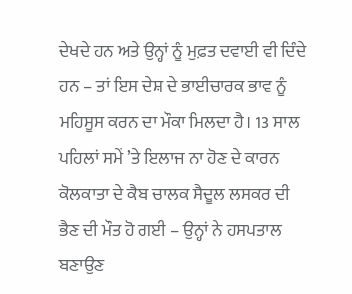ਦੇਖਦੇ ਹਨ ਅਤੇ ਉਨ੍ਹਾਂ ਨੂੰ ਮੁਫ਼ਤ ਦਵਾਈ ਵੀ ਦਿੰਦੇ ਹਨ – ਤਾਂ ਇਸ ਦੇਸ਼ ਦੇ ਭਾਈਚਾਰਕ ਭਾਵ ਨੂੰ ਮਹਿਸੂਸ ਕਰਨ ਦਾ ਮੌਕਾ ਮਿਲਦਾ ਹੈ। 13 ਸਾਲ ਪਹਿਲਾਂ ਸਮੇਂ ’ਤੇ ਇਲਾਜ ਨਾ ਹੋਣ ਦੇ ਕਾਰਨ ਕੋਲਕਾਤਾ ਦੇ ਕੈਬ ਚਾਲਕ ਸੈਦੂਲ ਲਸਕਰ ਦੀ ਭੈਣ ਦੀ ਮੌਤ ਹੋ ਗਈ – ਉਨ੍ਹਾਂ ਨੇ ਹਸਪਤਾਲ ਬਣਾਉਣ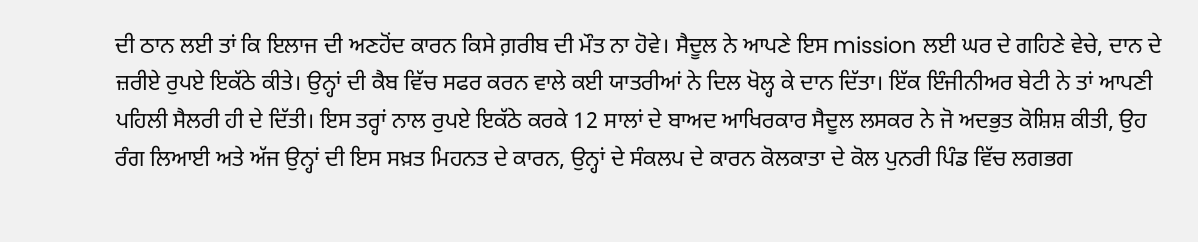ਦੀ ਠਾਨ ਲਈ ਤਾਂ ਕਿ ਇਲਾਜ ਦੀ ਅਣਹੋਂਦ ਕਾਰਨ ਕਿਸੇ ਗ਼ਰੀਬ ਦੀ ਮੌਤ ਨਾ ਹੋਵੇ। ਸੈਦੂਲ ਨੇ ਆਪਣੇ ਇਸ mission ਲਈ ਘਰ ਦੇ ਗਹਿਣੇ ਵੇਚੇ, ਦਾਨ ਦੇ ਜ਼ਰੀਏ ਰੁਪਏ ਇਕੱਠੇ ਕੀਤੇ। ਉਨ੍ਹਾਂ ਦੀ ਕੈਬ ਵਿੱਚ ਸਫਰ ਕਰਨ ਵਾਲੇ ਕਈ ਯਾਤਰੀਆਂ ਨੇ ਦਿਲ ਖੋਲ੍ਹ ਕੇ ਦਾਨ ਦਿੱਤਾ। ਇੱਕ ਇੰਜੀਨੀਅਰ ਬੇਟੀ ਨੇ ਤਾਂ ਆਪਣੀ ਪਹਿਲੀ ਸੈਲਰੀ ਹੀ ਦੇ ਦਿੱਤੀ। ਇਸ ਤਰ੍ਹਾਂ ਨਾਲ ਰੁਪਏ ਇਕੱਠੇ ਕਰਕੇ 12 ਸਾਲਾਂ ਦੇ ਬਾਅਦ ਆਖਿਰਕਾਰ ਸੈਦੂਲ ਲਸਕਰ ਨੇ ਜੋ ਅਦਭੁਤ ਕੋਸ਼ਿਸ਼ ਕੀਤੀ, ਉਹ ਰੰਗ ਲਿਆਈ ਅਤੇ ਅੱਜ ਉਨ੍ਹਾਂ ਦੀ ਇਸ ਸਖ਼ਤ ਮਿਹਨਤ ਦੇ ਕਾਰਨ, ਉਨ੍ਹਾਂ ਦੇ ਸੰਕਲਪ ਦੇ ਕਾਰਨ ਕੋਲਕਾਤਾ ਦੇ ਕੋਲ ਪੁਨਰੀ ਪਿੰਡ ਵਿੱਚ ਲਗਭਗ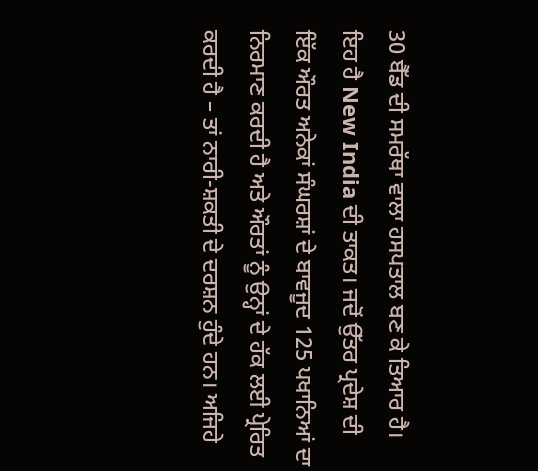30 ਬੈੱਡ ਦੀ ਸਮਰੱਥਾ ਵਾਲਾ ਹਸਪਤਾਲ ਬਣ ਕੇ ਤਿਆਰ ਹੈ। ਇਹ ਹੈ New India ਦੀ ਤਾਕਤ। ਜਦੋਂ ਉੱਤਰ ਪ੍ਰਦੇਸ਼ ਦੀ ਇੱਕ ਔਰਤ ਅਨੇਕਾਂ ਸੰਘਰਸ਼ਾਂ ਦੇ ਬਾਵਜੂਦ 125 ਪਖਾਨਿਆਂ ਦਾ ਨਿਰਮਾਣ ਕਰਦੀ ਹੈ ਅਤੇ ਔਰਤਾਂ ਨੂੰ ਉਨ੍ਹਾਂ ਦੇ ਹੱਕ ਲਈ ਪ੍ਰੇਰਿਤ ਕਰਦੀ ਹੈ – ਤਾਂ ਨਾਰੀ-ਸ਼ਕਤੀ ਦੇ ਦਰਸ਼ਨ ਹੁੰਦੇ ਹਨ। ਅਜਿਹੇ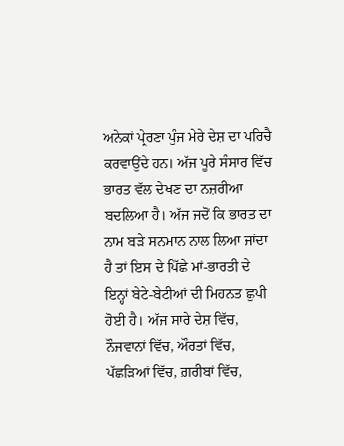ਅਨੇਕਾਂ ਪ੍ਰੇਰਣਾ ਪੁੰਜ ਮੇਰੇ ਦੇਸ਼ ਦਾ ਪਰਿਚੈ ਕਰਵਾਉਂਦੇ ਹਨ। ਅੱਜ ਪੂਰੇ ਸੰਸਾਰ ਵਿੱਚ ਭਾਰਤ ਵੱਲ ਦੇਖਣ ਦਾ ਨਜ਼ਰੀਆ ਬਦਲਿਆ ਹੈ। ਅੱਜ ਜਦੋਂ ਕਿ ਭਾਰਤ ਦਾ ਨਾਮ ਬੜੇ ਸਨਮਾਨ ਨਾਲ ਲਿਆ ਜਾਂਦਾ ਹੈ ਤਾਂ ਇਸ ਦੇ ਪਿੱਛੇ ਮਾਂ-ਭਾਰਤੀ ਦੇ ਇਨ੍ਹਾਂ ਬੇਟੇ-ਬੇਟੀਆਂ ਦੀ ਮਿਹਨਤ ਛੁਪੀ ਹੋਈ ਹੈ। ਅੱਜ ਸਾਰੇ ਦੇਸ਼ ਵਿੱਚ, ਨੌਜਵਾਨਾਂ ਵਿੱਚ, ਔਰਤਾਂ ਵਿੱਚ, ਪੱਛੜਿਆਂ ਵਿੱਚ, ਗ਼ਰੀਬਾਂ ਵਿੱਚ,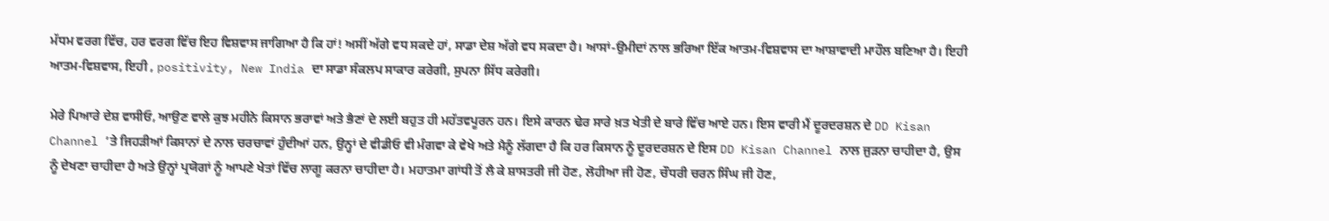ਮੱਧਮ ਵਰਗ ਵਿੱਚ, ਹਰ ਵਰਗ ਵਿੱਚ ਇਹ ਵਿਸ਼ਵਾਸ ਜਾਗਿਆ ਹੈ ਕਿ ਹਾਂ! ਅਸੀਂ ਅੱਗੇ ਵਧ ਸਕਦੇ ਹਾਂ, ਸਾਡਾ ਦੇਸ਼ ਅੱਗੇ ਵਧ ਸਕਦਾ ਹੈ। ਆਸਾਂ-ਉਮੀਦਾਂ ਨਾਲ ਭਰਿਆ ਇੱਕ ਆਤਮ-ਵਿਸ਼ਵਾਸ ਦਾ ਆਸ਼ਾਵਾਦੀ ਮਾਹੌਲ ਬਣਿਆ ਹੈ। ਇਹੀ ਆਤਮ-ਵਿਸ਼ਵਾਸ, ਇਹੀ , positivity, New India ਦਾ ਸਾਡਾ ਸੰਕਲਪ ਸਾਕਾਰ ਕਰੇਗੀ, ਸੁਪਨਾ ਸਿੱਧ ਕਰੇਗੀ।

ਮੇਰੇ ਪਿਆਰੇ ਦੇਸ਼ ਵਾਸੀਓ, ਆਉਣ ਵਾਲੇ ਕੁਝ ਮਹੀਨੇ ਕਿਸਾਨ ਭਰਾਵਾਂ ਅਤੇ ਭੈਣਾਂ ਦੇ ਲਈ ਬਹੁਤ ਹੀ ਮਹੱਤਵਪੂਰਨ ਹਨ। ਇਸੇ ਕਾਰਨ ਢੇਰ ਸਾਰੇ ਖ਼ਤ ਖੇਤੀ ਦੇ ਬਾਰੇ ਵਿੱਚ ਆਏ ਹਨ। ਇਸ ਵਾਰੀ ਮੈਂ ਦੂਰਦਰਸ਼ਨ ਦੇ DD Kisan Channel ’ਤੇ ਜਿਹੜੀਆਂ ਕਿਸਾਨਾਂ ਦੇ ਨਾਲ ਚਰਚਾਵਾਂ ਹੁੰਦੀਆਂ ਹਨ, ਉਨ੍ਹਾਂ ਦੇ ਵੀਡੀਓ ਵੀ ਮੰਗਵਾ ਕੇ ਵੇਖੇ ਅਤੇ ਮੈਨੂੰ ਲੱਗਦਾ ਹੈ ਕਿ ਹਰ ਕਿਸਾਨ ਨੂੰ ਦੂਰਦਰਸ਼ਨ ਦੇ ਇਸ DD Kisan Channel ਨਾਲ ਜੁੜਨਾ ਚਾਹੀਦਾ ਹੈ, ਉਸ ਨੂੰ ਦੇਖਣਾ ਚਾਹੀਦਾ ਹੈ ਅਤੇ ਉਨ੍ਹਾਂ ਪ੍ਰਯੋਗਾਂ ਨੂੰ ਆਪਣੇ ਖੇਤਾਂ ਵਿੱਚ ਲਾਗੂ ਕਰਨਾ ਚਾਹੀਦਾ ਹੈ। ਮਹਾਤਮਾ ਗਾਂਧੀ ਤੋਂ ਲੈ ਕੇ ਸ਼ਾਸਤਰੀ ਜੀ ਹੋਣ, ਲੋਹੀਆ ਜੀ ਹੋਣ, ਚੌਧਰੀ ਚਰਨ ਸਿੰਘ ਜੀ ਹੋਣ,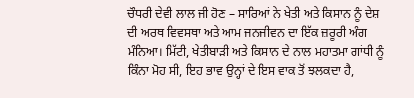ਚੌਧਰੀ ਦੇਵੀ ਲਾਲ ਜੀ ਹੋਣ – ਸਾਰਿਆਂ ਨੇ ਖੇਤੀ ਅਤੇ ਕਿਸਾਨ ਨੂੰ ਦੇਸ਼ ਦੀ ਅਰਥ ਵਿਵਸਥਾ ਅਤੇ ਆਮ ਜਨਜੀਵਨ ਦਾ ਇੱਕ ਜ਼ਰੂਰੀ ਅੰਗ ਮੰਨਿਆ। ਮਿੱਟੀ, ਖੇਤੀਬਾੜੀ ਅਤੇ ਕਿਸਾਨ ਦੇ ਨਾਲ ਮਹਾਤਮਾ ਗਾਂਧੀ ਨੂੰ ਕਿੰਨਾ ਮੋਹ ਸੀ, ਇਹ ਭਾਵ ਉਨ੍ਹਾਂ ਦੇ ਇਸ ਵਾਕ ਤੋਂ ਝਲਕਦਾ ਹੈ,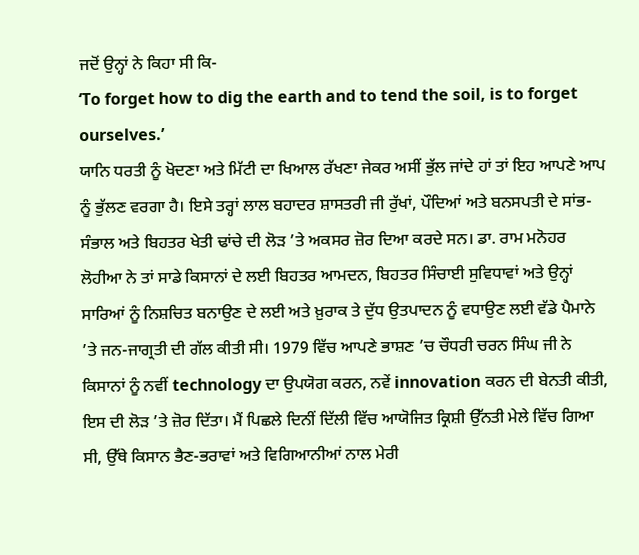ਜਦੋਂ ਉਨ੍ਹਾਂ ਨੇ ਕਿਹਾ ਸੀ ਕਿ-
‘To forget how to dig the earth and to tend the soil, is to forget ourselves.’
ਯਾਨਿ ਧਰਤੀ ਨੂੰ ਖੋਦਣਾ ਅਤੇ ਮਿੱਟੀ ਦਾ ਖਿਆਲ ਰੱਖਣਾ ਜੇਕਰ ਅਸੀਂ ਭੁੱਲ ਜਾਂਦੇ ਹਾਂ ਤਾਂ ਇਹ ਆਪਣੇ ਆਪ ਨੂੰ ਭੁੱਲਣ ਵਰਗਾ ਹੈ। ਇਸੇ ਤਰ੍ਹਾਂ ਲਾਲ ਬਹਾਦਰ ਸ਼ਾਸਤਰੀ ਜੀ ਰੁੱਖਾਂ, ਪੌਦਿਆਂ ਅਤੇ ਬਨਸਪਤੀ ਦੇ ਸਾਂਭ-ਸੰਭਾਲ ਅਤੇ ਬਿਹਤਰ ਖੇਤੀ ਢਾਂਚੇ ਦੀ ਲੋੜ ’ਤੇ ਅਕਸਰ ਜ਼ੋਰ ਦਿਆ ਕਰਦੇ ਸਨ। ਡਾ. ਰਾਮ ਮਨੋਹਰ ਲੋਹੀਆ ਨੇ ਤਾਂ ਸਾਡੇ ਕਿਸਾਨਾਂ ਦੇ ਲਈ ਬਿਹਤਰ ਆਮਦਨ, ਬਿਹਤਰ ਸਿੰਚਾਈ ਸੁਵਿਧਾਵਾਂ ਅਤੇ ਉਨ੍ਹਾਂ ਸਾਰਿਆਂ ਨੂੰ ਨਿਸ਼ਚਿਤ ਬਨਾਉਣ ਦੇ ਲਈ ਅਤੇ ਖ਼ੁਰਾਕ ਤੇ ਦੁੱਧ ਉਤਪਾਦਨ ਨੂੰ ਵਧਾਉਣ ਲਈ ਵੱਡੇ ਪੈਮਾਨੇ ’ਤੇ ਜਨ-ਜਾਗ੍ਰਤੀ ਦੀ ਗੱਲ ਕੀਤੀ ਸੀ। 1979 ਵਿੱਚ ਆਪਣੇ ਭਾਸ਼ਣ ’ਚ ਚੌਧਰੀ ਚਰਨ ਸਿੰਘ ਜੀ ਨੇ ਕਿਸਾਨਾਂ ਨੂੰ ਨਵੀਂ technology ਦਾ ਉਪਯੋਗ ਕਰਨ, ਨਵੇਂ innovation ਕਰਨ ਦੀ ਬੇਨਤੀ ਕੀਤੀ, ਇਸ ਦੀ ਲੋੜ ’ਤੇ ਜ਼ੋਰ ਦਿੱਤਾ। ਮੈਂ ਪਿਛਲੇ ਦਿਨੀਂ ਦਿੱਲੀ ਵਿੱਚ ਆਯੋਜਿਤ ਕ੍ਰਿਸ਼ੀ ਉੱਨਤੀ ਮੇਲੇ ਵਿੱਚ ਗਿਆ ਸੀ, ਉੱਥੇ ਕਿਸਾਨ ਭੈਣ-ਭਰਾਵਾਂ ਅਤੇ ਵਿਗਿਆਨੀਆਂ ਨਾਲ ਮੇਰੀ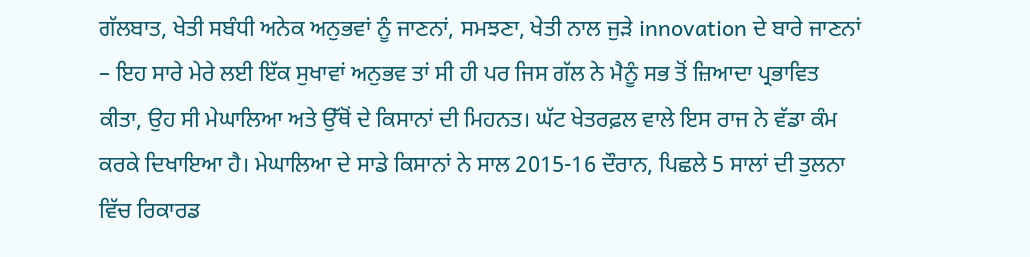ਗੱਲਬਾਤ, ਖੇਤੀ ਸਬੰਧੀ ਅਨੇਕ ਅਨੁਭਵਾਂ ਨੂੰ ਜਾਣਨਾਂ, ਸਮਝਣਾ, ਖੇਤੀ ਨਾਲ ਜੁੜੇ innovation ਦੇ ਬਾਰੇ ਜਾਣਨਾਂ – ਇਹ ਸਾਰੇ ਮੇਰੇ ਲਈ ਇੱਕ ਸੁਖਾਵਾਂ ਅਨੁਭਵ ਤਾਂ ਸੀ ਹੀ ਪਰ ਜਿਸ ਗੱਲ ਨੇ ਮੈਨੂੰ ਸਭ ਤੋਂ ਜ਼ਿਆਦਾ ਪ੍ਰਭਾਵਿਤ ਕੀਤਾ, ਉਹ ਸੀ ਮੇਘਾਲਿਆ ਅਤੇ ਉੱਥੋਂ ਦੇ ਕਿਸਾਨਾਂ ਦੀ ਮਿਹਨਤ। ਘੱਟ ਖੇਤਰਫ਼ਲ ਵਾਲੇ ਇਸ ਰਾਜ ਨੇ ਵੱਡਾ ਕੰਮ ਕਰਕੇ ਦਿਖਾਇਆ ਹੈ। ਮੇਘਾਲਿਆ ਦੇ ਸਾਡੇ ਕਿਸਾਨਾਂ ਨੇ ਸਾਲ 2015-16 ਦੌਰਾਨ, ਪਿਛਲੇ 5 ਸਾਲਾਂ ਦੀ ਤੁਲਨਾ ਵਿੱਚ ਰਿਕਾਰਡ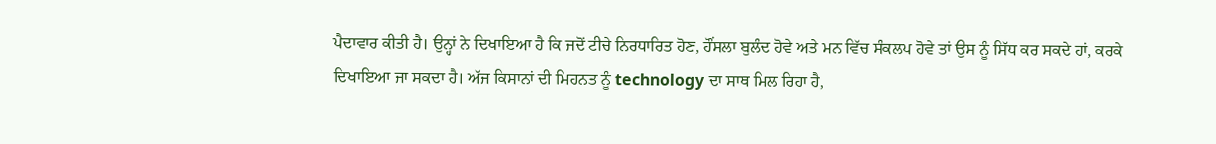ਪੈਦਾਵਾਰ ਕੀਤੀ ਹੈ। ਉਨ੍ਹਾਂ ਨੇ ਦਿਖਾਇਆ ਹੈ ਕਿ ਜਦੋਂ ਟੀਚੇ ਨਿਰਧਾਰਿਤ ਹੋਣ, ਹੌਂਸਲਾ ਬੁਲੰਦ ਹੋਵੇ ਅਤੇ ਮਨ ਵਿੱਚ ਸੰਕਲਪ ਹੋਵੇ ਤਾਂ ਉਸ ਨੂੰ ਸਿੱਧ ਕਰ ਸਕਦੇ ਹਾਂ, ਕਰਕੇ ਦਿਖਾਇਆ ਜਾ ਸਕਦਾ ਹੈ। ਅੱਜ ਕਿਸਾਨਾਂ ਦੀ ਮਿਹਨਤ ਨੂੰ technology ਦਾ ਸਾਥ ਮਿਲ ਰਿਹਾ ਹੈ,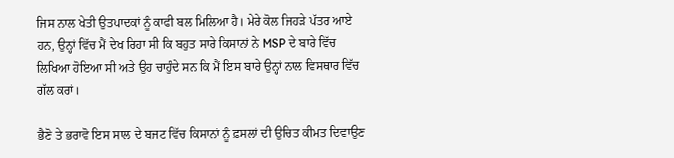ਜਿਸ ਨਾਲ ਖੇਤੀ ਉਤਪਾਦਕਾਂ ਨੂੰ ਕਾਫੀ ਬਲ ਮਿਲਿਆ ਹੈ। ਮੇਰੇ ਕੋਲ ਜਿਹੜੇ ਪੱਤਰ ਆਏ ਹਨ, ਉਨ੍ਹਾਂ ਵਿੱਚ ਮੈਂ ਦੇਖ ਰਿਹਾ ਸੀ ਕਿ ਬਹੁਤ ਸਾਰੇ ਕਿਸਾਨਾਂ ਨੇ MSP ਦੇ ਬਾਰੇ ਵਿੱਚ ਲਿਖਿਆ ਹੋਇਆ ਸੀ ਅਤੇ ਉਹ ਚਾਹੁੰਦੇ ਸਨ ਕਿ ਮੈਂ ਇਸ ਬਾਰੇ ਉਨ੍ਹਾਂ ਨਾਲ ਵਿਸਥਾਰ ਵਿੱਚ ਗੱਲ ਕਰਾਂ।

ਭੈਣੋ ਤੇ ਭਰਾਵੋ ਇਸ ਸਾਲ ਦੇ ਬਜਟ ਵਿੱਚ ਕਿਸਾਨਾਂ ਨੂੰ ਫ਼ਸਲਾਂ ਦੀ ਉਚਿਤ ਕੀਮਤ ਦਿਵਾਉਣ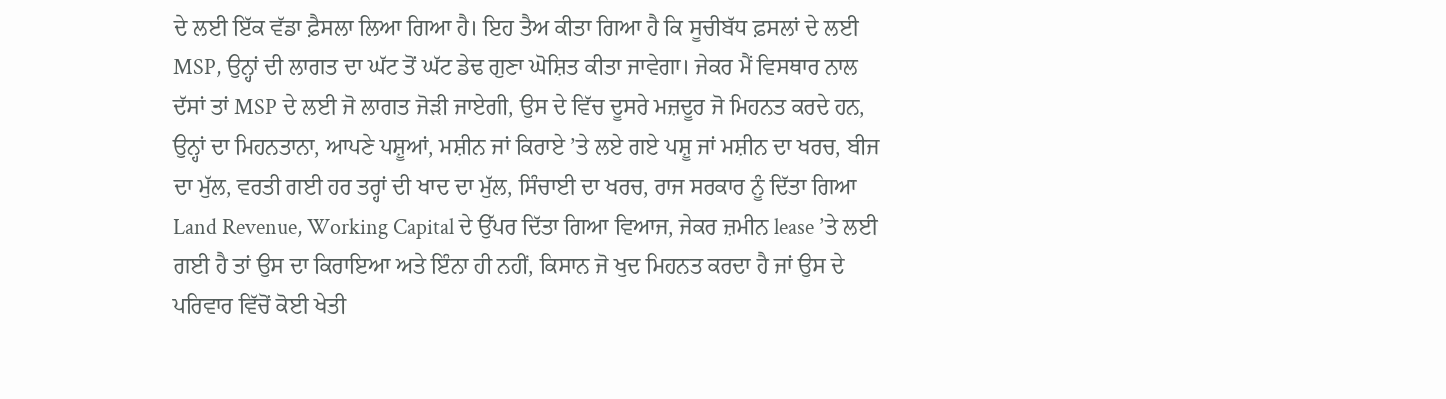ਦੇ ਲਈ ਇੱਕ ਵੱਡਾ ਫ਼ੈਸਲਾ ਲਿਆ ਗਿਆ ਹੈ। ਇਹ ਤੈਅ ਕੀਤਾ ਗਿਆ ਹੈ ਕਿ ਸੂਚੀਬੱਧ ਫ਼ਸਲਾਂ ਦੇ ਲਈ MSP, ਉਨ੍ਹਾਂ ਦੀ ਲਾਗਤ ਦਾ ਘੱਟ ਤੋਂ ਘੱਟ ਡੇਢ ਗੁਣਾ ਘੋਸ਼ਿਤ ਕੀਤਾ ਜਾਵੇਗਾ। ਜੇਕਰ ਮੈਂ ਵਿਸਥਾਰ ਨਾਲ ਦੱਸਾਂ ਤਾਂ MSP ਦੇ ਲਈ ਜੋ ਲਾਗਤ ਜੋੜੀ ਜਾਏਗੀ, ਉਸ ਦੇ ਵਿੱਚ ਦੂਸਰੇ ਮਜ਼ਦੂਰ ਜੋ ਮਿਹਨਤ ਕਰਦੇ ਹਨ, ਉਨ੍ਹਾਂ ਦਾ ਮਿਹਨਤਾਨਾ, ਆਪਣੇ ਪਸ਼ੂਆਂ, ਮਸ਼ੀਨ ਜਾਂ ਕਿਰਾਏ ’ਤੇ ਲਏ ਗਏ ਪਸ਼ੂ ਜਾਂ ਮਸ਼ੀਨ ਦਾ ਖਰਚ, ਬੀਜ ਦਾ ਮੁੱਲ, ਵਰਤੀ ਗਈ ਹਰ ਤਰ੍ਹਾਂ ਦੀ ਖਾਦ ਦਾ ਮੁੱਲ, ਸਿੰਚਾਈ ਦਾ ਖਰਚ, ਰਾਜ ਸਰਕਾਰ ਨੂੰ ਦਿੱਤਾ ਗਿਆ Land Revenue, Working Capital ਦੇ ਉੱਪਰ ਦਿੱਤਾ ਗਿਆ ਵਿਆਜ, ਜੇਕਰ ਜ਼ਮੀਨ lease ’ਤੇ ਲਈ ਗਈ ਹੈ ਤਾਂ ਉਸ ਦਾ ਕਿਰਾਇਆ ਅਤੇ ਇੰਨਾ ਹੀ ਨਹੀਂ, ਕਿਸਾਨ ਜੋ ਖੁਦ ਮਿਹਨਤ ਕਰਦਾ ਹੈ ਜਾਂ ਉਸ ਦੇ ਪਰਿਵਾਰ ਵਿੱਚੋਂ ਕੋਈ ਖੇਤੀ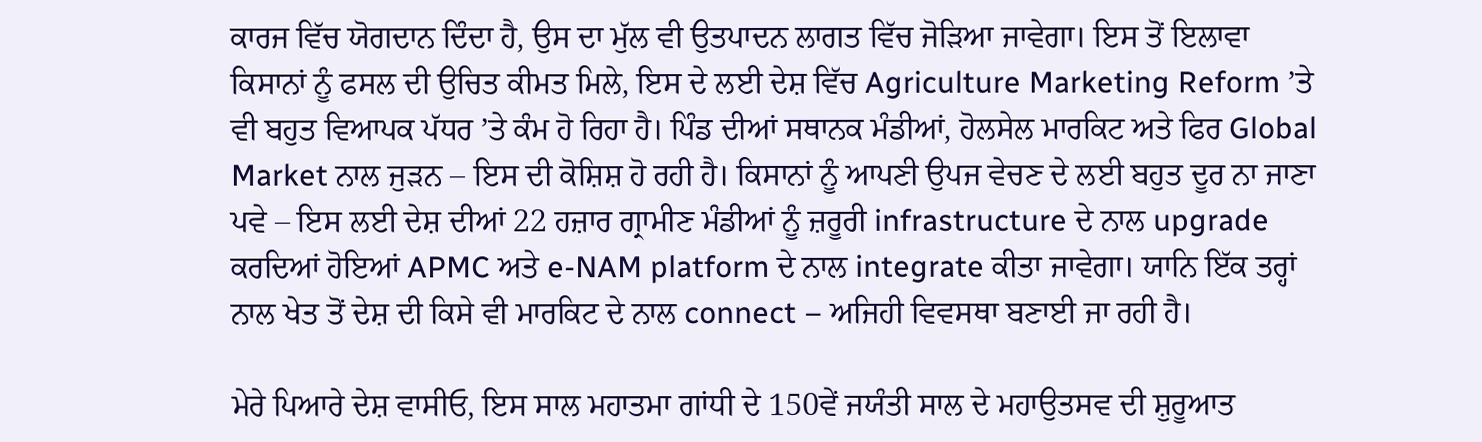ਕਾਰਜ ਵਿੱਚ ਯੋਗਦਾਨ ਦਿੰਦਾ ਹੈ, ਉਸ ਦਾ ਮੁੱਲ ਵੀ ਉਤਪਾਦਨ ਲਾਗਤ ਵਿੱਚ ਜੋੜਿਆ ਜਾਵੇਗਾ। ਇਸ ਤੋਂ ਇਲਾਵਾ ਕਿਸਾਨਾਂ ਨੂੰ ਫਸਲ ਦੀ ਉਚਿਤ ਕੀਮਤ ਮਿਲੇ, ਇਸ ਦੇ ਲਈ ਦੇਸ਼ ਵਿੱਚ Agriculture Marketing Reform ’ਤੇ ਵੀ ਬਹੁਤ ਵਿਆਪਕ ਪੱਧਰ ’ਤੇ ਕੰਮ ਹੋ ਰਿਹਾ ਹੈ। ਪਿੰਡ ਦੀਆਂ ਸਥਾਨਕ ਮੰਡੀਆਂ, ਹੋਲਸੇਲ ਮਾਰਕਿਟ ਅਤੇ ਫਿਰ Global Market ਨਾਲ ਜੁੜਨ – ਇਸ ਦੀ ਕੋਸ਼ਿਸ਼ ਹੋ ਰਹੀ ਹੈ। ਕਿਸਾਨਾਂ ਨੂੰ ਆਪਣੀ ਉਪਜ ਵੇਚਣ ਦੇ ਲਈ ਬਹੁਤ ਦੂਰ ਨਾ ਜਾਣਾ ਪਵੇ – ਇਸ ਲਈ ਦੇਸ਼ ਦੀਆਂ 22 ਹਜ਼ਾਰ ਗ੍ਰਾਮੀਣ ਮੰਡੀਆਂ ਨੂੰ ਜ਼ਰੂਰੀ infrastructure ਦੇ ਨਾਲ upgrade ਕਰਦਿਆਂ ਹੋਇਆਂ APMC ਅਤੇ e-NAM platform ਦੇ ਨਾਲ integrate ਕੀਤਾ ਜਾਵੇਗਾ। ਯਾਨਿ ਇੱਕ ਤਰ੍ਹਾਂ ਨਾਲ ਖੇਤ ਤੋਂ ਦੇਸ਼ ਦੀ ਕਿਸੇ ਵੀ ਮਾਰਕਿਟ ਦੇ ਨਾਲ connect – ਅਜਿਹੀ ਵਿਵਸਥਾ ਬਣਾਈ ਜਾ ਰਹੀ ਹੈ।

ਮੇਰੇ ਪਿਆਰੇ ਦੇਸ਼ ਵਾਸੀਓ, ਇਸ ਸਾਲ ਮਹਾਤਮਾ ਗਾਂਧੀ ਦੇ 150ਵੇਂ ਜਯੰਤੀ ਸਾਲ ਦੇ ਮਹਾਉਤਸਵ ਦੀ ਸ਼ੁਰੂਆਤ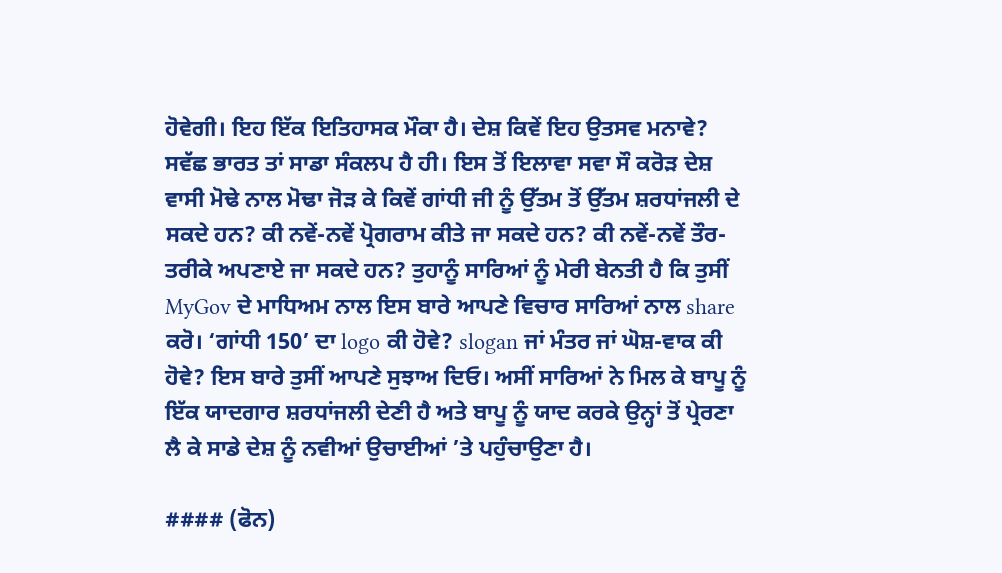ਹੋਵੇਗੀ। ਇਹ ਇੱਕ ਇਤਿਹਾਸਕ ਮੌਕਾ ਹੈ। ਦੇਸ਼ ਕਿਵੇਂ ਇਹ ਉਤਸਵ ਮਨਾਵੇ? ਸਵੱਛ ਭਾਰਤ ਤਾਂ ਸਾਡਾ ਸੰਕਲਪ ਹੈ ਹੀ। ਇਸ ਤੋਂ ਇਲਾਵਾ ਸਵਾ ਸੌ ਕਰੋੜ ਦੇਸ਼ ਵਾਸੀ ਮੋਢੇ ਨਾਲ ਮੋਢਾ ਜੋੜ ਕੇ ਕਿਵੇਂ ਗਾਂਧੀ ਜੀ ਨੂੰ ਉੱਤਮ ਤੋਂ ਉੱਤਮ ਸ਼ਰਧਾਂਜਲੀ ਦੇ ਸਕਦੇ ਹਨ? ਕੀ ਨਵੇਂ-ਨਵੇਂ ਪ੍ਰੋਗਰਾਮ ਕੀਤੇ ਜਾ ਸਕਦੇ ਹਨ? ਕੀ ਨਵੇਂ-ਨਵੇਂ ਤੌਰ-ਤਰੀਕੇ ਅਪਣਾਏ ਜਾ ਸਕਦੇ ਹਨ? ਤੁਹਾਨੂੰ ਸਾਰਿਆਂ ਨੂੰ ਮੇਰੀ ਬੇਨਤੀ ਹੈ ਕਿ ਤੁਸੀਂ MyGov ਦੇ ਮਾਧਿਅਮ ਨਾਲ ਇਸ ਬਾਰੇ ਆਪਣੇ ਵਿਚਾਰ ਸਾਰਿਆਂ ਨਾਲ share ਕਰੋ। ‘ਗਾਂਧੀ 150’ ਦਾ logo ਕੀ ਹੋਵੇ? slogan ਜਾਂ ਮੰਤਰ ਜਾਂ ਘੋਸ਼-ਵਾਕ ਕੀ ਹੋਵੇ? ਇਸ ਬਾਰੇ ਤੁਸੀਂ ਆਪਣੇ ਸੁਝਾਅ ਦਿਓ। ਅਸੀਂ ਸਾਰਿਆਂ ਨੇ ਮਿਲ ਕੇ ਬਾਪੂ ਨੂੰ ਇੱਕ ਯਾਦਗਾਰ ਸ਼ਰਧਾਂਜਲੀ ਦੇਣੀ ਹੈ ਅਤੇ ਬਾਪੂ ਨੂੰ ਯਾਦ ਕਰਕੇ ਉਨ੍ਹਾਂ ਤੋਂ ਪ੍ਰੇਰਣਾ ਲੈ ਕੇ ਸਾਡੇ ਦੇਸ਼ ਨੂੰ ਨਵੀਆਂ ਉਚਾਈਆਂ ’ਤੇ ਪਹੁੰਚਾਉਣਾ ਹੈ।

#### (ਫੋਨ)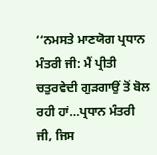‘‘ਨਮਸਤੇ ਮਾਣਯੋਗ ਪ੍ਰਧਾਨ ਮੰਤਰੀ ਜੀ: ਮੈਂ ਪ੍ਰੀਤੀ ਚਤੁਰਵੇਦੀ ਗੁੜਗਾਉਂ ਤੋਂ ਬੋਲ ਰਹੀ ਹਾਂ…ਪ੍ਰਧਾਨ ਮੰਤਰੀ ਜੀ, ਜਿਸ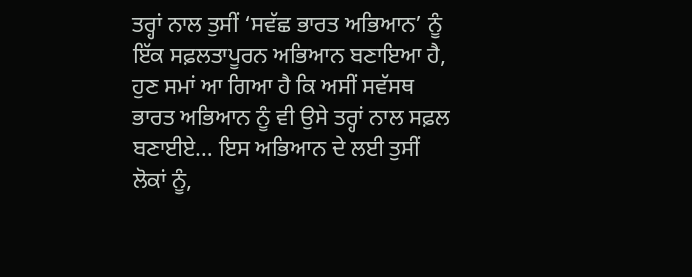ਤਰ੍ਹਾਂ ਨਾਲ ਤੁਸੀਂ ‘ਸਵੱਛ ਭਾਰਤ ਅਭਿਆਨ’ ਨੂੰ ਇੱਕ ਸਫ਼ਲਤਾਪੂਰਨ ਅਭਿਆਨ ਬਣਾਇਆ ਹੈ, ਹੁਣ ਸਮਾਂ ਆ ਗਿਆ ਹੈ ਕਿ ਅਸੀਂ ਸਵੱਸਥ ਭਾਰਤ ਅਭਿਆਨ ਨੂੰ ਵੀ ਉਸੇ ਤਰ੍ਹਾਂ ਨਾਲ ਸਫ਼ਲ ਬਣਾਈਏ… ਇਸ ਅਭਿਆਨ ਦੇ ਲਈ ਤੁਸੀਂ ਲੋਕਾਂ ਨੂੰ,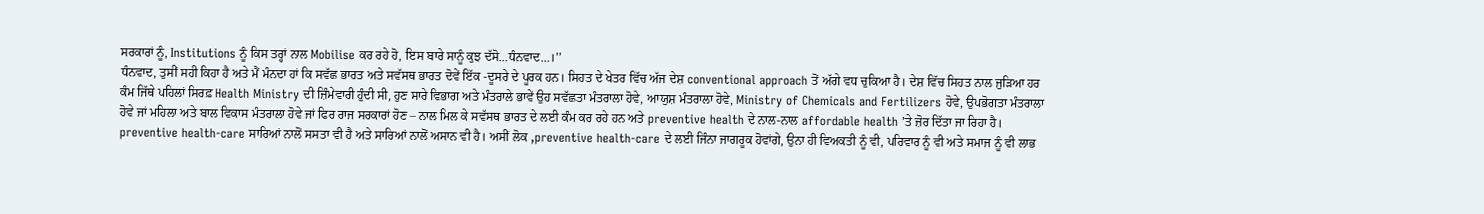ਸਰਕਾਰਾਂ ਨੂੰ, Institutions ਨੂੰ ਕਿਸ ਤਰ੍ਹਾਂ ਨਾਲ Mobilise ਕਰ ਰਹੇ ਹੋ, ਇਸ ਬਾਰੇ ਸਾਨੂੰ ਕੁਝ ਦੱਸੋ…ਧੰਨਵਾਦ…।’’
ਧੰਨਵਾਦ, ਤੁਸੀਂ ਸਹੀ ਕਿਹਾ ਹੈ ਅਤੇ ਮੈਂ ਮੰਨਦਾ ਹਾਂ ਕਿ ਸਵੱਛ ਭਾਰਤ ਅਤੇ ਸਵੱਸਥ ਭਾਰਤ ਦੋਵੇਂ ਇੱਕ -ਦੂਸਰੇ ਦੇ ਪੂਰਕ ਹਨ। ਸਿਹਤ ਦੇ ਖੇਤਰ ਵਿੱਚ ਅੱਜ ਦੇਸ਼ conventional approach ਤੋਂ ਅੱਗੇ ਵਧ ਚੁਕਿਆ ਹੈ। ਦੇਸ਼ ਵਿੱਚ ਸਿਹਤ ਨਾਲ ਜੁੜਿਆ ਹਰ ਕੰਮ ਜਿੱਥੇ ਪਹਿਲਾਂ ਸਿਰਫ਼ Health Ministry ਦੀ ਜ਼ਿੰਮੇਵਾਰੀ ਹੁੰਦੀ ਸੀ, ਹੁਣ ਸਾਰੇ ਵਿਭਾਗ ਅਤੇ ਮੰਤਰਾਲੇ ਭਾਵੇਂ ਉਹ ਸਵੱਛਤਾ ਮੰਤਰਾਲਾ ਹੋਵੇ, ਆਯੁਸ਼ ਮੰਤਰਾਲਾ ਹੋਵੇ, Ministry of Chemicals and Fertilizers ਹੋਵੇ, ਉਪਭੋਗਤਾ ਮੰਤਰਾਲਾ ਹੋਵੇ ਜਾਂ ਮਹਿਲਾ ਅਤੇ ਬਾਲ ਵਿਕਾਸ ਮੰਤਰਾਲਾ ਹੋਵੇ ਜਾਂ ਫਿਰ ਰਾਜ ਸਰਕਾਰਾਂ ਹੋਣ – ਨਾਲ ਮਿਲ ਕੇ ਸਵੱਸਥ ਭਾਰਤ ਦੇ ਲਈ ਕੰਮ ਕਰ ਰਹੇ ਹਨ ਅਤੇ preventive health ਦੇ ਨਾਲ-ਨਾਲ affordable health ’ਤੇ ਜ਼ੋਰ ਦਿੱਤਾ ਜਾ ਰਿਹਾ ਹੈ। preventive health-care ਸਾਰਿਆਂ ਨਾਲੋਂ ਸਸਤਾ ਵੀ ਹੈ ਅਤੇ ਸਾਰਿਆਂ ਨਾਲੋਂ ਅਸਾਨ ਵੀ ਹੈ। ਅਸੀਂ ਲੋਕ ,preventive health-care ਦੇ ਲਈ ਜਿੰਨਾ ਜਾਗਰੂਕ ਹੋਵਾਂਗੇ, ਉਨਾ ਹੀ ਵਿਅਕਤੀ ਨੂੰ ਵੀ, ਪਰਿਵਾਰ ਨੂੰ ਵੀ ਅਤੇ ਸਮਾਜ ਨੂੰ ਵੀ ਲਾਭ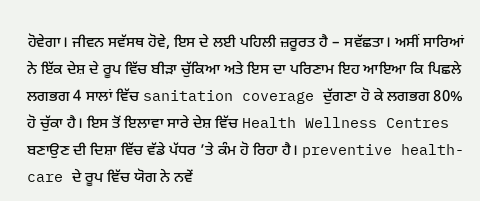ਹੋਵੇਗਾ। ਜੀਵਨ ਸਵੱਸਥ ਹੋਵੇ, ਇਸ ਦੇ ਲਈ ਪਹਿਲੀ ਜ਼ਰੂਰਤ ਹੈ – ਸਵੱਛਤਾ। ਅਸੀਂ ਸਾਰਿਆਂ ਨੇ ਇੱਕ ਦੇਸ਼ ਦੇ ਰੂਪ ਵਿੱਚ ਬੀੜਾ ਚੁੱਕਿਆ ਅਤੇ ਇਸ ਦਾ ਪਰਿਣਾਮ ਇਹ ਆਇਆ ਕਿ ਪਿਛਲੇ ਲਗਭਗ 4 ਸਾਲਾਂ ਵਿੱਚ sanitation coverage ਦੁੱਗਣਾ ਹੋ ਕੇ ਲਗਭਗ 80% ਹੋ ਚੁੱਕਾ ਹੈ। ਇਸ ਤੋਂ ਇਲਾਵਾ ਸਾਰੇ ਦੇਸ਼ ਵਿੱਚ Health Wellness Centres ਬਣਾਉਣ ਦੀ ਦਿਸ਼ਾ ਵਿੱਚ ਵੱਡੇ ਪੱਧਰ ’ਤੇ ਕੰਮ ਹੋ ਰਿਹਾ ਹੈ। preventive health-care ਦੇ ਰੂਪ ਵਿੱਚ ਯੋਗ ਨੇ ਨਵੇਂ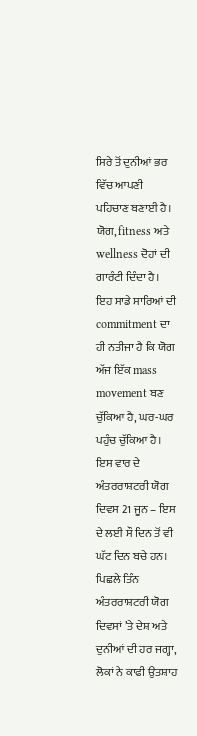ਸਿਰੇ ਤੋਂ ਦੁਨੀਆਂ ਭਰ ਵਿੱਚ ਆਪਣੀ ਪਹਿਚਾਣ ਬਣਾਈ ਹੈ। ਯੋਗ, fitness ਅਤੇ wellness ਦੋਹਾਂ ਦੀ ਗਾਰੰਟੀ ਦਿੰਦਾ ਹੈ। ਇਹ ਸਾਡੇ ਸਾਰਿਆਂ ਦੀ commitment ਦਾ ਹੀ ਨਤੀਜਾ ਹੈ ਕਿ ਯੋਗ ਅੱਜ ਇੱਕ mass movement ਬਣ ਚੁੱਕਿਆ ਹੈ, ਘਰ-ਘਰ ਪਹੁੰਚ ਚੁੱਕਿਆ ਹੈ। ਇਸ ਵਾਰ ਦੇ ਅੰਤਰਰਾਸ਼ਟਰੀ ਯੋਗ ਦਿਵਸ 21 ਜੂਨ – ਇਸ ਦੇ ਲਈ ਸੌ ਦਿਨ ਤੋਂ ਵੀ ਘੱਟ ਦਿਨ ਬਚੇ ਹਨ। ਪਿਛਲੇ ਤਿੰਨ ਅੰਤਰਰਾਸ਼ਟਰੀ ਯੋਗ ਦਿਵਸਾਂ ’ਤੇ ਦੇਸ਼ ਅਤੇ ਦੁਨੀਆਂ ਦੀ ਹਰ ਜਗ੍ਹਾ, ਲੋਕਾਂ ਨੇ ਕਾਫੀ ਉਤਸ਼ਾਹ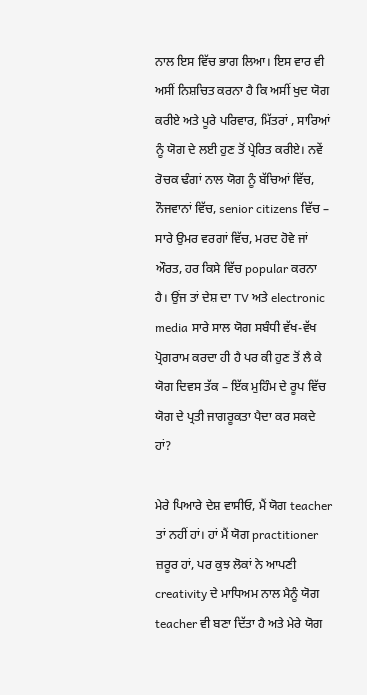ਨਾਲ ਇਸ ਵਿੱਚ ਭਾਗ ਲਿਆ। ਇਸ ਵਾਰ ਵੀ ਅਸੀਂ ਨਿਸ਼ਚਿਤ ਕਰਨਾ ਹੈ ਕਿ ਅਸੀਂ ਖੁਦ ਯੋਗ ਕਰੀਏ ਅਤੇ ਪੂਰੇ ਪਰਿਵਾਰ, ਮਿੱਤਰਾਂ , ਸਾਰਿਆਂ ਨੂੰ ਯੋਗ ਦੇ ਲਈ ਹੁਣ ਤੋਂ ਪ੍ਰੇਰਿਤ ਕਰੀਏ। ਨਵੇਂ ਰੋਚਕ ਢੰਗਾਂ ਨਾਲ ਯੋਗ ਨੂੰ ਬੱਚਿਆਂ ਵਿੱਚ, ਨੌਜਵਾਨਾਂ ਵਿੱਚ, senior citizens ਵਿੱਚ – ਸਾਰੇ ਉਮਰ ਵਰਗਾਂ ਵਿੱਚ, ਮਰਦ ਹੋਵੇ ਜਾਂ ਔਰਤ, ਹਰ ਕਿਸੇ ਵਿੱਚ popular ਕਰਨਾ ਹੈ। ਉਂਜ ਤਾਂ ਦੇਸ਼ ਦਾ TV ਅਤੇ electronic media ਸਾਰੇ ਸਾਲ ਯੋਗ ਸਬੰਧੀ ਵੱਖ-ਵੱਖ ਪ੍ਰੋਗਰਾਮ ਕਰਦਾ ਹੀ ਹੈ ਪਰ ਕੀ ਹੁਣ ਤੋਂ ਲੈ ਕੇ ਯੋਗ ਦਿਵਸ ਤੱਕ – ਇੱਕ ਮੁਹਿੰਮ ਦੇ ਰੂਪ ਵਿੱਚ ਯੋਗ ਦੇ ਪ੍ਰਤੀ ਜਾਗਰੂਕਤਾ ਪੈਦਾ ਕਰ ਸਕਦੇ ਹਾਂ?

ਮੇਰੇ ਪਿਆਰੇ ਦੇਸ਼ ਵਾਸੀਓ, ਮੈਂ ਯੋਗ teacher ਤਾਂ ਨਹੀਂ ਹਾਂ। ਹਾਂ ਮੈਂ ਯੋਗ practitioner ਜ਼ਰੂਰ ਹਾਂ, ਪਰ ਕੁਝ ਲੋਕਾਂ ਨੇ ਆਪਣੀ creativity ਦੇ ਮਾਧਿਅਮ ਨਾਲ ਮੈਨੂੰ ਯੋਗ teacher ਵੀ ਬਣਾ ਦਿੱਤਾ ਹੈ ਅਤੇ ਮੇਰੇ ਯੋਗ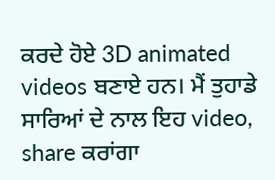ਕਰਦੇ ਹੋਏ 3D animated videos ਬਣਾਏ ਹਨ। ਮੈਂ ਤੁਹਾਡੇ ਸਾਰਿਆਂ ਦੇ ਨਾਲ ਇਹ video, share ਕਰਾਂਗਾ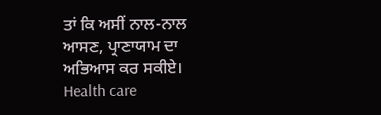ਤਾਂ ਕਿ ਅਸੀਂ ਨਾਲ-ਨਾਲ ਆਸਣ, ਪ੍ਰਾਣਾਯਾਮ ਦਾ ਅਭਿਆਸ ਕਰ ਸਕੀਏ। Health care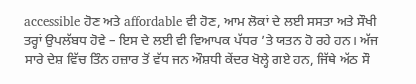accessible ਹੋਣ ਅਤੇ affordable ਵੀ ਹੋਣ, ਆਮ ਲੋਕਾਂ ਦੇ ਲਈ ਸਸਤਾ ਅਤੇ ਸੌਖੀ ਤਰ੍ਹਾਂ ਉਪਲੱਬਧ ਹੋਵੇ – ਇਸ ਦੇ ਲਈ ਵੀ ਵਿਆਪਕ ਪੱਧਰ ’ਤੇ ਯਤਨ ਹੋ ਰਹੇ ਹਨ। ਅੱਜ ਸਾਰੇ ਦੇਸ਼ ਵਿੱਚ ਤਿੰਨ ਹਜ਼ਾਰ ਤੋਂ ਵੱਧ ਜਨ ਔਸ਼ਧੀ ਕੇਂਦਰ ਖੋਲ੍ਹੇ ਗਏ ਹਨ, ਜਿੱਥੇ ਅੱਠ ਸੌ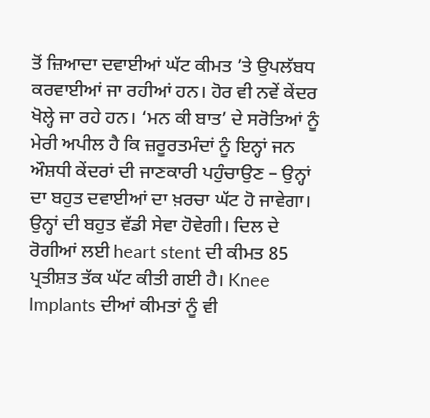ਤੋਂ ਜ਼ਿਆਦਾ ਦਵਾਈਆਂ ਘੱਟ ਕੀਮਤ ’ਤੇ ਉਪਲੱਬਧ ਕਰਵਾਈਆਂ ਜਾ ਰਹੀਆਂ ਹਨ। ਹੋਰ ਵੀ ਨਵੇਂ ਕੇਂਦਰ ਖੋਲ੍ਹੇ ਜਾ ਰਹੇ ਹਨ। ‘ਮਨ ਕੀ ਬਾਤ’ ਦੇ ਸਰੋਤਿਆਂ ਨੂੰ ਮੇਰੀ ਅਪੀਲ ਹੈ ਕਿ ਜ਼ਰੂਰਤਮੰਦਾਂ ਨੂੰ ਇਨ੍ਹਾਂ ਜਨ ਔਸ਼ਧੀ ਕੇਂਦਰਾਂ ਦੀ ਜਾਣਕਾਰੀ ਪਹੁੰਚਾਉਣ – ਉਨ੍ਹਾਂ ਦਾ ਬਹੁਤ ਦਵਾਈਆਂ ਦਾ ਖ਼ਰਚਾ ਘੱਟ ਹੋ ਜਾਵੇਗਾ। ਉਨ੍ਹਾਂ ਦੀ ਬਹੁਤ ਵੱਡੀ ਸੇਵਾ ਹੋਵੇਗੀ। ਦਿਲ ਦੇ ਰੋਗੀਆਂ ਲਈ heart stent ਦੀ ਕੀਮਤ 85 ਪ੍ਰਤੀਸ਼ਤ ਤੱਕ ਘੱਟ ਕੀਤੀ ਗਈ ਹੈ। Knee Implants ਦੀਆਂ ਕੀਮਤਾਂ ਨੂੰ ਵੀ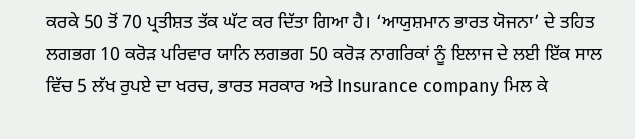ਕਰਕੇ 50 ਤੋਂ 70 ਪ੍ਰਤੀਸ਼ਤ ਤੱਕ ਘੱਟ ਕਰ ਦਿੱਤਾ ਗਿਆ ਹੈ। ‘ਆਯੁਸ਼ਮਾਨ ਭਾਰਤ ਯੋਜਨਾ’ ਦੇ ਤਹਿਤ ਲਗਭਗ 10 ਕਰੋੜ ਪਰਿਵਾਰ ਯਾਨਿ ਲਗਭਗ 50 ਕਰੋੜ ਨਾਗਰਿਕਾਂ ਨੂੰ ਇਲਾਜ ਦੇ ਲਈ ਇੱਕ ਸਾਲ ਵਿੱਚ 5 ਲੱਖ ਰੁਪਏ ਦਾ ਖਰਚ, ਭਾਰਤ ਸਰਕਾਰ ਅਤੇ Insurance company ਮਿਲ ਕੇ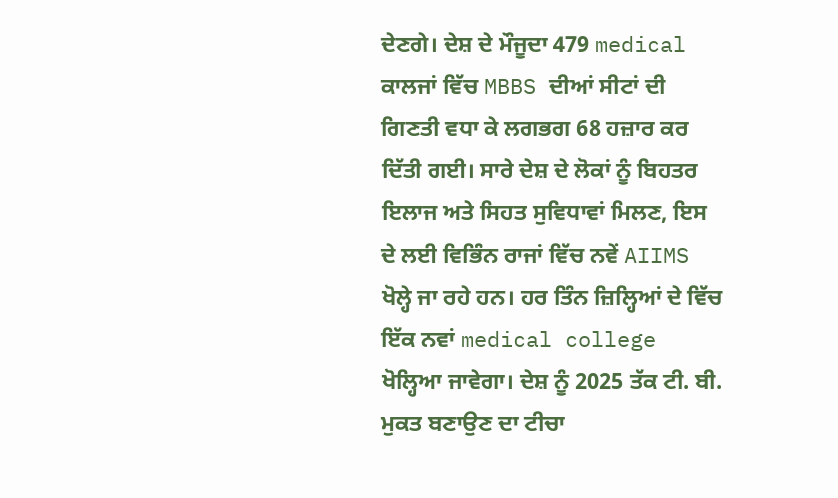ਦੇਣਗੇ। ਦੇਸ਼ ਦੇ ਮੌਜੂਦਾ 479 medical ਕਾਲਜਾਂ ਵਿੱਚ MBBS ਦੀਆਂ ਸੀਟਾਂ ਦੀ ਗਿਣਤੀ ਵਧਾ ਕੇ ਲਗਭਗ 68 ਹਜ਼ਾਰ ਕਰ ਦਿੱਤੀ ਗਈ। ਸਾਰੇ ਦੇਸ਼ ਦੇ ਲੋਕਾਂ ਨੂੰ ਬਿਹਤਰ ਇਲਾਜ ਅਤੇ ਸਿਹਤ ਸੁਵਿਧਾਵਾਂ ਮਿਲਣ, ਇਸ ਦੇ ਲਈ ਵਿਭਿੰਨ ਰਾਜਾਂ ਵਿੱਚ ਨਵੇਂ AIIMS ਖੋਲ੍ਹੇ ਜਾ ਰਹੇ ਹਨ। ਹਰ ਤਿੰਨ ਜ਼ਿਲ੍ਹਿਆਂ ਦੇ ਵਿੱਚ ਇੱਕ ਨਵਾਂ medical college ਖੋਲ੍ਹਿਆ ਜਾਵੇਗਾ। ਦੇਸ਼ ਨੂੰ 2025 ਤੱਕ ਟੀ. ਬੀ. ਮੁਕਤ ਬਣਾਉਣ ਦਾ ਟੀਚਾ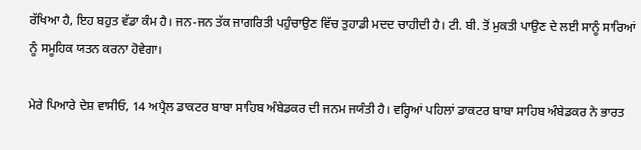ਰੱਖਿਆ ਹੈ, ਇਹ ਬਹੁਤ ਵੱਡਾ ਕੰਮ ਹੈ। ਜਨ-ਜਨ ਤੱਕ ਜਾਗਰਿਤੀ ਪਹੁੰਚਾਉਣ ਵਿੱਚ ਤੁਹਾਡੀ ਮਦਦ ਚਾਹੀਦੀ ਹੈ। ਟੀ. ਬੀ. ਤੋਂ ਮੁਕਤੀ ਪਾਉਣ ਦੇ ਲਈ ਸਾਨੂੰ ਸਾਰਿਆਂ ਨੂੰ ਸਮੂਹਿਕ ਯਤਨ ਕਰਨਾ ਹੋਵੇਗਾ।

ਮੇਰੇ ਪਿਆਰੇ ਦੇਸ਼ ਵਾਸੀਓ, 14 ਅਪ੍ਰੈਲ ਡਾਕਟਰ ਬਾਬਾ ਸਾਹਿਬ ਅੰਬੇਡਕਰ ਦੀ ਜਨਮ ਜਯੰਤੀ ਹੈ। ਵਰ੍ਹਿਆਂ ਪਹਿਲਾਂ ਡਾਕਟਰ ਬਾਬਾ ਸਾਹਿਬ ਅੰਬੇਡਕਰ ਨੇ ਭਾਰਤ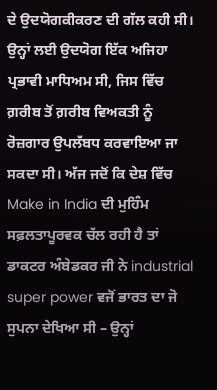ਦੇ ਉਦਯੋਗਕੀਕਰਣ ਦੀ ਗੱਲ ਕਹੀ ਸੀ। ਉਨ੍ਹਾਂ ਲਈ ਉਦਯੋਗ ਇੱਕ ਅਜਿਹਾ ਪ੍ਰਭਾਵੀ ਮਾਧਿਅਮ ਸੀ, ਜਿਸ ਵਿੱਚ ਗ਼ਰੀਬ ਤੋਂ ਗ਼ਰੀਬ ਵਿਅਕਤੀ ਨੂੰ ਰੋਜ਼ਗਾਰ ਉਪਲੱਬਧ ਕਰਵਾਇਆ ਜਾ ਸਕਦਾ ਸੀ। ਅੱਜ ਜਦੋਂ ਕਿ ਦੇਸ਼ ਵਿੱਚ Make in India ਦੀ ਮੁਹਿੰਮ ਸਫ਼ਲਤਾਪੂਰਵਕ ਚੱਲ ਰਹੀ ਹੈ ਤਾਂ ਡਾਕਟਰ ਅੰਬੇਡਕਰ ਜੀ ਨੇ industrial super power ਵਜੋਂ ਭਾਰਤ ਦਾ ਜੋ ਸੁਪਨਾ ਦੇਖਿਆ ਸੀ – ਉਨ੍ਹਾਂ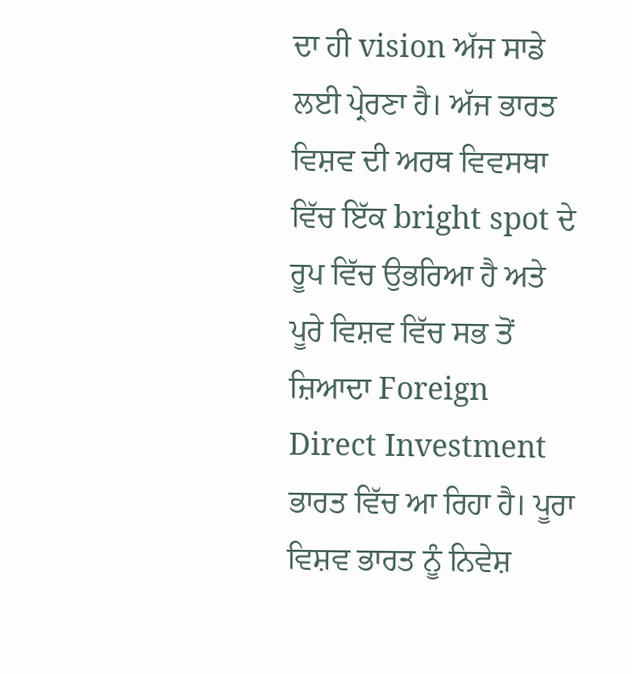ਦਾ ਹੀ vision ਅੱਜ ਸਾਡੇ ਲਈ ਪ੍ਰੇਰਣਾ ਹੈ। ਅੱਜ ਭਾਰਤ ਵਿਸ਼ਵ ਦੀ ਅਰਥ ਵਿਵਸਥਾ ਵਿੱਚ ਇੱਕ bright spot ਦੇ ਰੂਪ ਵਿੱਚ ਉਭਰਿਆ ਹੈ ਅਤੇ ਪੂਰੇ ਵਿਸ਼ਵ ਵਿੱਚ ਸਭ ਤੋਂ ਜ਼ਿਆਦਾ Foreign Direct Investment ਭਾਰਤ ਵਿੱਚ ਆ ਰਿਹਾ ਹੈ। ਪੂਰਾ ਵਿਸ਼ਵ ਭਾਰਤ ਨੂੰ ਨਿਵੇਸ਼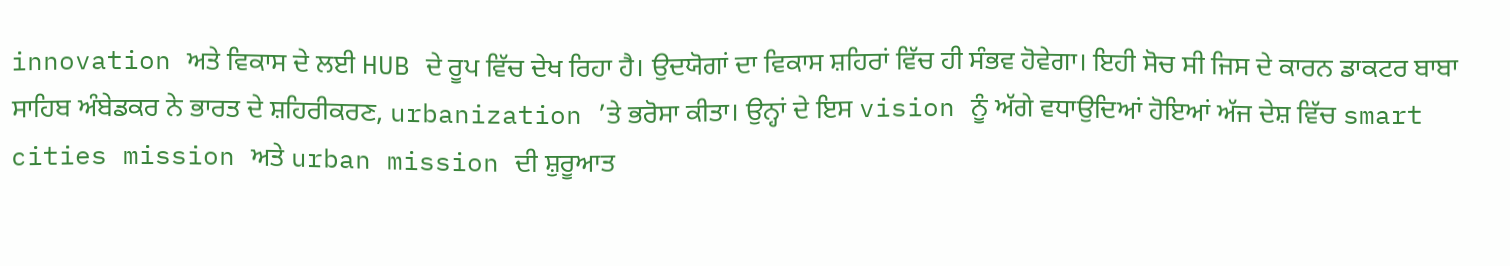innovation ਅਤੇ ਵਿਕਾਸ ਦੇ ਲਈ HUB ਦੇ ਰੂਪ ਵਿੱਚ ਦੇਖ ਰਿਹਾ ਹੈ। ਉਦਯੋਗਾਂ ਦਾ ਵਿਕਾਸ ਸ਼ਹਿਰਾਂ ਵਿੱਚ ਹੀ ਸੰਭਵ ਹੋਵੇਗਾ। ਇਹੀ ਸੋਚ ਸੀ ਜਿਸ ਦੇ ਕਾਰਨ ਡਾਕਟਰ ਬਾਬਾ ਸਾਹਿਬ ਅੰਬੇਡਕਰ ਨੇ ਭਾਰਤ ਦੇ ਸ਼ਹਿਰੀਕਰਣ, urbanization ’ਤੇ ਭਰੋਸਾ ਕੀਤਾ। ਉਨ੍ਹਾਂ ਦੇ ਇਸ vision ਨੂੰ ਅੱਗੇ ਵਧਾਉਦਿਆਂ ਹੋਇਆਂ ਅੱਜ ਦੇਸ਼ ਵਿੱਚ smart cities mission ਅਤੇ urban mission ਦੀ ਸ਼ੁਰੂਆਤ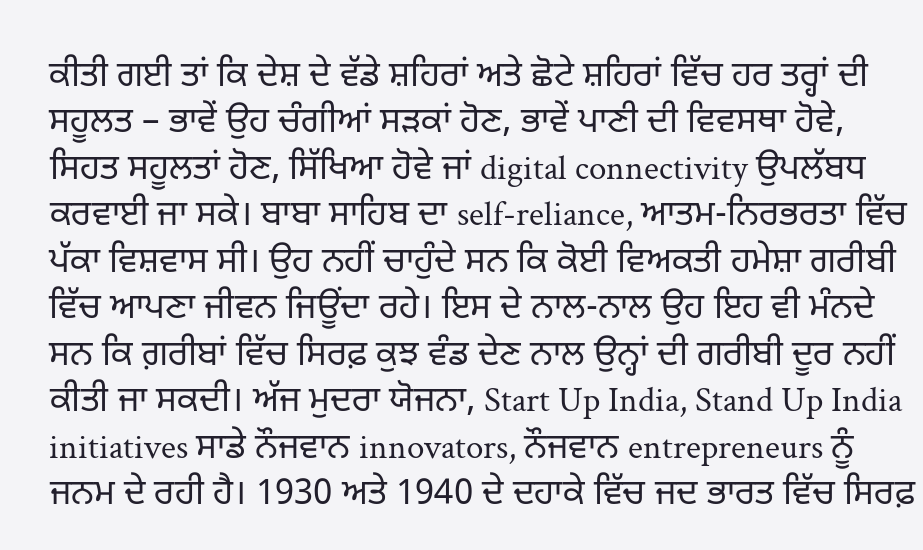ਕੀਤੀ ਗਈ ਤਾਂ ਕਿ ਦੇਸ਼ ਦੇ ਵੱਡੇ ਸ਼ਹਿਰਾਂ ਅਤੇ ਛੋਟੇ ਸ਼ਹਿਰਾਂ ਵਿੱਚ ਹਰ ਤਰ੍ਹਾਂ ਦੀ ਸਹੂਲਤ – ਭਾਵੇਂ ਉਹ ਚੰਗੀਆਂ ਸੜਕਾਂ ਹੋਣ, ਭਾਵੇਂ ਪਾਣੀ ਦੀ ਵਿਵਸਥਾ ਹੋਵੇ, ਸਿਹਤ ਸਹੂਲਤਾਂ ਹੋਣ, ਸਿੱਖਿਆ ਹੋਵੇ ਜਾਂ digital connectivity ਉਪਲੱਬਧ ਕਰਵਾਈ ਜਾ ਸਕੇ। ਬਾਬਾ ਸਾਹਿਬ ਦਾ self-reliance, ਆਤਮ-ਨਿਰਭਰਤਾ ਵਿੱਚ ਪੱਕਾ ਵਿਸ਼ਵਾਸ ਸੀ। ਉਹ ਨਹੀਂ ਚਾਹੁੰਦੇ ਸਨ ਕਿ ਕੋਈ ਵਿਅਕਤੀ ਹਮੇਸ਼ਾ ਗਰੀਬੀ ਵਿੱਚ ਆਪਣਾ ਜੀਵਨ ਜਿਊਂਦਾ ਰਹੇ। ਇਸ ਦੇ ਨਾਲ-ਨਾਲ ਉਹ ਇਹ ਵੀ ਮੰਨਦੇ ਸਨ ਕਿ ਗ਼ਰੀਬਾਂ ਵਿੱਚ ਸਿਰਫ਼ ਕੁਝ ਵੰਡ ਦੇਣ ਨਾਲ ਉਨ੍ਹਾਂ ਦੀ ਗਰੀਬੀ ਦੂਰ ਨਹੀਂ ਕੀਤੀ ਜਾ ਸਕਦੀ। ਅੱਜ ਮੁਦਰਾ ਯੋਜਨਾ, Start Up India, Stand Up India initiatives ਸਾਡੇ ਨੌਜਵਾਨ innovators, ਨੌਜਵਾਨ entrepreneurs ਨੂੰ ਜਨਮ ਦੇ ਰਹੀ ਹੈ। 1930 ਅਤੇ 1940 ਦੇ ਦਹਾਕੇ ਵਿੱਚ ਜਦ ਭਾਰਤ ਵਿੱਚ ਸਿਰਫ਼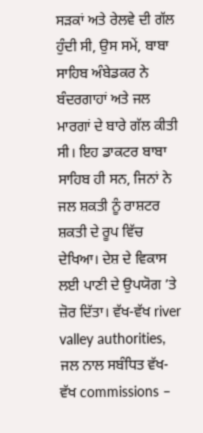ਸੜਕਾਂ ਅਤੇ ਰੇਲਵੇ ਦੀ ਗੱਲ ਹੁੰਦੀ ਸੀ, ਉਸ ਸਮੇਂ, ਬਾਬਾ ਸਾਹਿਬ ਅੰਬੇਡਕਰ ਨੇ ਬੰਦਰਗਾਹਾਂ ਅਤੇ ਜਲ ਮਾਰਗਾਂ ਦੇ ਬਾਰੇ ਗੱਲ ਕੀਤੀ ਸੀ। ਇਹ ਡਾਕਟਰ ਬਾਬਾ ਸਾਹਿਬ ਹੀ ਸਨ, ਜਿਨਾਂ ਨੇ ਜਲ ਸ਼ਕਤੀ ਨੂੰ ਰਾਸ਼ਟਰ ਸ਼ਕਤੀ ਦੇ ਰੂਪ ਵਿੱਚ ਦੇਖਿਆ। ਦੇਸ਼ ਦੇ ਵਿਕਾਸ ਲਈ ਪਾਣੀ ਦੇ ਉਪਯੋਗ ’ਤੇ ਜ਼ੋਰ ਦਿੱਤਾ। ਵੱਖ-ਵੱਖ river valley authorities, ਜਲ ਨਾਲ ਸਬੰਧਿਤ ਵੱਖ-ਵੱਖ commissions –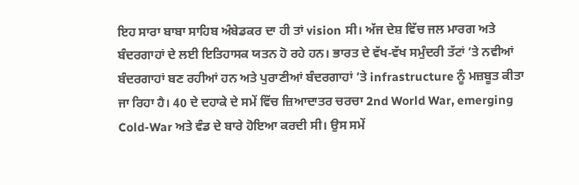ਇਹ ਸਾਰਾ ਬਾਬਾ ਸਾਹਿਬ ਅੰਬੇਡਕਰ ਦਾ ਹੀ ਤਾਂ vision ਸੀ। ਅੱਜ ਦੇਸ਼ ਵਿੱਚ ਜਲ ਮਾਰਗ ਅਤੇ ਬੰਦਰਗਾਹਾਂ ਦੇ ਲਈ ਇਤਿਹਾਸਕ ਯਤਨ ਹੋ ਰਹੇ ਹਨ। ਭਾਰਤ ਦੇ ਵੱਖ-ਵੱਖ ਸਮੁੰਦਰੀ ਤੱਟਾਂ ’ਤੇ ਨਵੀਆਂ ਬੰਦਰਗਾਹਾਂ ਬਣ ਰਹੀਆਂ ਹਨ ਅਤੇ ਪੁਰਾਣੀਆਂ ਬੰਦਰਗਾਹਾਂ ’ਤੇ infrastructure ਨੂੰ ਮਜ਼ਬੂਤ ਕੀਤਾ ਜਾ ਰਿਹਾ ਹੈ। 40 ਦੇ ਦਹਾਕੇ ਦੇ ਸਮੇਂ ਵਿੱਚ ਜ਼ਿਆਦਾਤਰ ਚਰਚਾ 2nd World War, emerging Cold-War ਅਤੇ ਵੰਡ ਦੇ ਬਾਰੇ ਹੋਇਆ ਕਰਦੀ ਸੀ। ਉਸ ਸਮੇਂ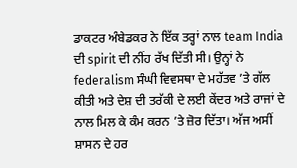ਡਾਕਟਰ ਅੰਬੇਡਕਰ ਨੇ ਇੱਕ ਤਰ੍ਹਾਂ ਨਾਲ team India ਦੀ spirit ਦੀ ਨੀਂਹ ਰੱਖ ਦਿੱਤੀ ਸੀ। ਉਨ੍ਹਾਂ ਨੇ federalism ਸੰਘੀ ਵਿਵਸਥਾ ਦੇ ਮਹੱਤਵ ’ਤੇ ਗੱਲ ਕੀਤੀ ਅਤੇ ਦੇਸ਼ ਦੀ ਤਰੱਕੀ ਦੇ ਲਈ ਕੇਂਦਰ ਅਤੇ ਰਾਜਾਂ ਦੇ ਨਾਲ ਮਿਲ ਕੇ ਕੰਮ ਕਰਨ ’ਤੇ ਜ਼ੋਰ ਦਿੱਤਾ। ਅੱਜ ਅਸੀਂ ਸ਼ਾਸਨ ਦੇ ਹਰ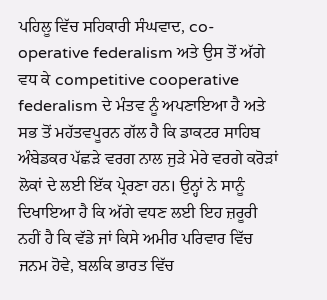ਪਹਿਲੂ ਵਿੱਚ ਸਹਿਕਾਰੀ ਸੰਘਵਾਦ, co-operative federalism ਅਤੇ ਉਸ ਤੋਂ ਅੱਗੇ ਵਧ ਕੇ competitive cooperative federalism ਦੇ ਮੰਤਵ ਨੂੰ ਅਪਣਾਇਆ ਹੈ ਅਤੇ ਸਭ ਤੋਂ ਮਹੱਤਵਪੂਰਨ ਗੱਲ ਹੈ ਕਿ ਡਾਕਟਰ ਸਾਹਿਬ ਅੰਬੇਡਕਰ ਪੱਛੜੇ ਵਰਗ ਨਾਲ ਜੁੜੇ ਮੇਰੇ ਵਰਗੇ ਕਰੋੜਾਂ ਲੋਕਾਂ ਦੇ ਲਈ ਇੱਕ ਪ੍ਰੇਰਣਾ ਹਨ। ਉਨ੍ਹਾਂ ਨੇ ਸਾਨੂੰ ਦਿਖਾਇਆ ਹੈ ਕਿ ਅੱਗੇ ਵਧਣ ਲਈ ਇਹ ਜ਼ਰੂਰੀ ਨਹੀਂ ਹੈ ਕਿ ਵੱਡੇ ਜਾਂ ਕਿਸੇ ਅਮੀਰ ਪਰਿਵਾਰ ਵਿੱਚ ਜਨਮ ਹੋਵੇ, ਬਲਕਿ ਭਾਰਤ ਵਿੱਚ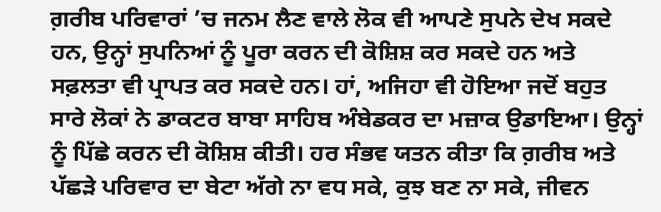ਗ਼ਰੀਬ ਪਰਿਵਾਰਾਂ ’ਚ ਜਨਮ ਲੈਣ ਵਾਲੇ ਲੋਕ ਵੀ ਆਪਣੇ ਸੁਪਨੇ ਦੇਖ ਸਕਦੇ ਹਨ, ਉਨ੍ਹਾਂ ਸੁਪਨਿਆਂ ਨੂੰ ਪੂਰਾ ਕਰਨ ਦੀ ਕੋਸ਼ਿਸ਼ ਕਰ ਸਕਦੇ ਹਨ ਅਤੇ ਸਫ਼ਲਤਾ ਵੀ ਪ੍ਰਾਪਤ ਕਰ ਸਕਦੇ ਹਨ। ਹਾਂ, ਅਜਿਹਾ ਵੀ ਹੋਇਆ ਜਦੋਂ ਬਹੁਤ ਸਾਰੇ ਲੋਕਾਂ ਨੇ ਡਾਕਟਰ ਬਾਬਾ ਸਾਹਿਬ ਅੰਬੇਡਕਰ ਦਾ ਮਜ਼ਾਕ ਉਡਾਇਆ। ਉਨ੍ਹਾਂ ਨੂੰ ਪਿੱਛੇ ਕਰਨ ਦੀ ਕੋਸ਼ਿਸ਼ ਕੀਤੀ। ਹਰ ਸੰਭਵ ਯਤਨ ਕੀਤਾ ਕਿ ਗ਼ਰੀਬ ਅਤੇ ਪੱਛੜੇ ਪਰਿਵਾਰ ਦਾ ਬੇਟਾ ਅੱਗੇ ਨਾ ਵਧ ਸਕੇ, ਕੁਝ ਬਣ ਨਾ ਸਕੇ, ਜੀਵਨ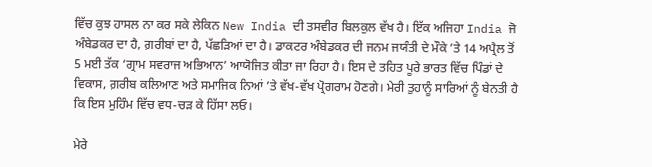ਵਿੱਚ ਕੁਝ ਹਾਸਲ ਨਾ ਕਰ ਸਕੇ ਲੇਕਿਨ New India ਦੀ ਤਸਵੀਰ ਬਿਲਕੁਲ ਵੱਖ ਹੈ। ਇੱਕ ਅਜਿਹਾ India ਜੋ ਅੰਬੇਡਕਰ ਦਾ ਹੈ, ਗ਼ਰੀਬਾਂ ਦਾ ਹੈ, ਪੱਛੜਿਆਂ ਦਾ ਹੈ। ਡਾਕਟਰ ਅੰਬੇਡਕਰ ਦੀ ਜਨਮ ਜਯੰਤੀ ਦੇ ਮੌਕੇ ’ਤੇ 14 ਅਪ੍ਰੈਲ ਤੋਂ 5 ਮਈ ਤੱਕ ‘ਗ੍ਰਾਮ ਸਵਰਾਜ ਅਭਿਆਨ’ ਆਯੋਜਿਤ ਕੀਤਾ ਜਾ ਰਿਹਾ ਹੈ। ਇਸ ਦੇ ਤਹਿਤ ਪੂਰੇ ਭਾਰਤ ਵਿੱਚ ਪਿੰਡਾਂ ਦੇ ਵਿਕਾਸ, ਗ਼ਰੀਬ ਕਲਿਆਣ ਅਤੇ ਸਮਾਜਿਕ ਨਿਆਂ ’ਤੇ ਵੱਖ-ਵੱਖ ਪ੍ਰੋਗਰਾਮ ਹੋਣਗੇ। ਮੇਰੀ ਤੁਹਾਨੂੰ ਸਾਰਿਆਂ ਨੂੰ ਬੇਨਤੀ ਹੈ ਕਿ ਇਸ ਮੁਹਿੰਮ ਵਿੱਚ ਵਧ-ਚੜ ਕੇ ਹਿੱਸਾ ਲਓ।

ਮੇਰੇ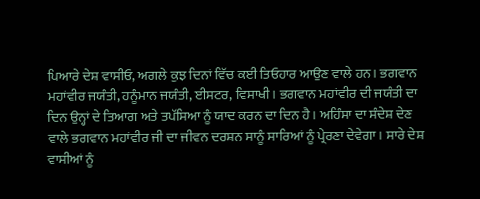ਪਿਆਰੇ ਦੇਸ਼ ਵਾਸੀਓ, ਅਗਲੇ ਕੁਝ ਦਿਨਾਂ ਵਿੱਚ ਕਈ ਤਿਓਹਾਰ ਆਉਣ ਵਾਲੇ ਹਨ। ਭਗਵਾਨ ਮਹਾਂਵੀਰ ਜਯੰਤੀ, ਹਨੂੰਮਾਨ ਜਯੰਤੀ, ਈਸਟਰ, ਵਿਸਾਖੀ। ਭਗਵਾਨ ਮਹਾਂਵੀਰ ਦੀ ਜਯੰਤੀ ਦਾ ਦਿਨ ਉਨ੍ਹਾਂ ਦੇ ਤਿਆਗ ਅਤੇ ਤਪੱਸਿਆ ਨੂੰ ਯਾਦ ਕਰਨ ਦਾ ਦਿਨ ਹੈ। ਅਹਿੰਸਾ ਦਾ ਸੰਦੇਸ਼ ਦੇਣ ਵਾਲੇ ਭਗਵਾਨ ਮਹਾਂਵੀਰ ਜੀ ਦਾ ਜੀਵਨ ਦਰਸ਼ਨ ਸਾਨੂੰ ਸਾਰਿਆਂ ਨੂੰ ਪ੍ਰੇਰਣਾ ਦੇਵੇਗਾ। ਸਾਰੇ ਦੇਸ਼ ਵਾਸੀਆਂ ਨੂੰ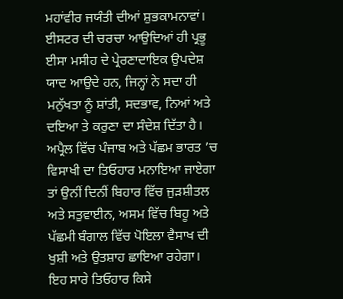ਮਹਾਂਵੀਰ ਜਯੰਤੀ ਦੀਆਂ ਸ਼ੁਭਕਾਮਨਾਵਾਂ। ਈਸਟਰ ਦੀ ਚਰਚਾ ਆਉਦਿਆਂ ਹੀ ਪ੍ਰਭੂ ਈਸਾ ਮਸੀਹ ਦੇ ਪ੍ਰੇਰਣਾਦਾਇਕ ਉਪਦੇਸ਼ ਯਾਦ ਆਉਦੇ ਹਨ, ਜਿਨ੍ਹਾਂ ਨੇ ਸਦਾ ਹੀ ਮਨੁੱਖਤਾ ਨੂੰ ਸ਼ਾਂਤੀ, ਸਦਭਾਵ, ਨਿਆਂ ਅਤੇ ਦਇਆ ਤੇ ਕਰੁਣਾ ਦਾ ਸੰਦੇਸ਼ ਦਿੱਤਾ ਹੈ। ਅਪ੍ਰੈਲ ਵਿੱਚ ਪੰਜਾਬ ਅਤੇ ਪੱਛਮ ਭਾਰਤ ’ਚ ਵਿਸਾਖੀ ਦਾ ਤਿਓਹਾਰ ਮਨਾਇਆ ਜਾਏਗਾ ਤਾਂ ਉਨੀਂ ਦਿਨੀਂ ਬਿਹਾਰ ਵਿੱਚ ਜੁੜਸ਼ੀਤਲ ਅਤੇ ਸਤੁਵਾਈਨ, ਅਸਮ ਵਿੱਚ ਬਿਹੂ ਅਤੇ ਪੱਛਮੀ ਬੰਗਾਲ ਵਿੱਚ ਪੋਇਲਾ ਵੈਸਾਖ ਦੀ ਖੁਸ਼ੀ ਅਤੇ ਉਤਸ਼ਾਹ ਛਾਇਆ ਰਹੇਗਾ। ਇਹ ਸਾਰੇ ਤਿਓਹਾਰ ਕਿਸੇ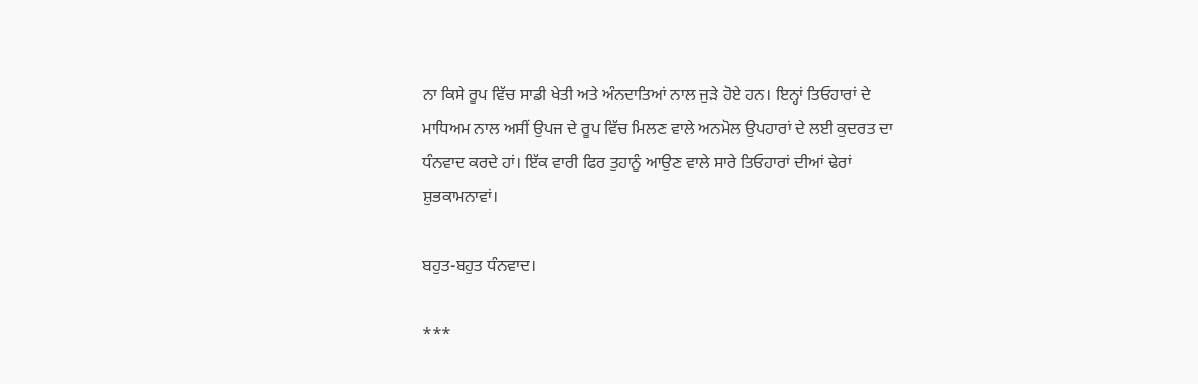ਨਾ ਕਿਸੇ ਰੂਪ ਵਿੱਚ ਸਾਡੀ ਖੇਤੀ ਅਤੇ ਅੰਨਦਾਤਿਆਂ ਨਾਲ ਜੁੜੇ ਹੋਏ ਹਨ। ਇਨ੍ਹਾਂ ਤਿਓਹਾਰਾਂ ਦੇ ਮਾਧਿਅਮ ਨਾਲ ਅਸੀਂ ਉਪਜ ਦੇ ਰੂਪ ਵਿੱਚ ਮਿਲਣ ਵਾਲੇ ਅਨਮੋਲ ਉਪਹਾਰਾਂ ਦੇ ਲਈ ਕੁਦਰਤ ਦਾ ਧੰਨਵਾਦ ਕਰਦੇ ਹਾਂ। ਇੱਕ ਵਾਰੀ ਫਿਰ ਤੁਹਾਨੂੰ ਆਉਣ ਵਾਲੇ ਸਾਰੇ ਤਿਓਹਾਰਾਂ ਦੀਆਂ ਢੇਰਾਂ ਸ਼ੁਭਕਾਮਨਾਵਾਂ।

ਬਹੁਤ-ਬਹੁਤ ਧੰਨਵਾਦ।

***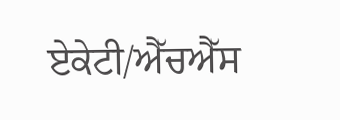ਏਕੇਟੀ/ਐੱਚਐੱਸ